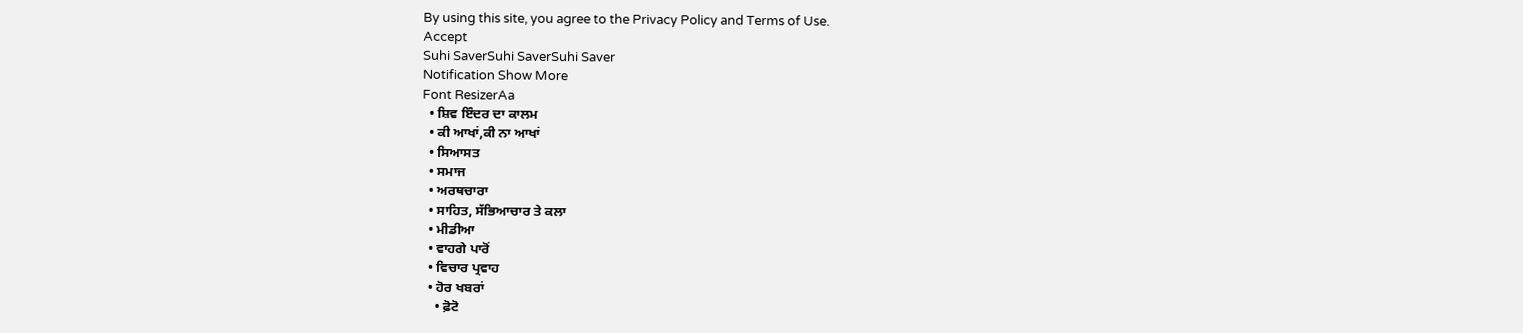By using this site, you agree to the Privacy Policy and Terms of Use.
Accept
Suhi SaverSuhi SaverSuhi Saver
Notification Show More
Font ResizerAa
  • ਸ਼ਿਵ ਇੰਦਰ ਦਾ ਕਾਲਮ
  • ਕੀ ਆਖਾਂ,ਕੀ ਨਾ ਆਖਾਂ
  • ਸਿਆਸਤ
  • ਸਮਾਜ
  • ਅਰਥਚਾਰਾ
  • ਸਾਹਿਤ, ਸੱਭਿਆਚਾਰ ਤੇ ਕਲਾ
  • ਮੀਡੀਆ
  • ਵਾਹਗੇ ਪਾਰੋਂ
  • ਵਿਚਾਰ ਪ੍ਰਵਾਹ
  • ਹੋਰ ਖਬਰਾਂ
    • ਫ਼ੋਟੋ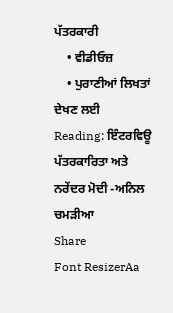ਪੱਤਰਕਾਰੀ
    • ਵੀਡੀਓਜ਼
    • ਪੁਰਾਣੀਆਂ ਲਿਖਤਾਂ ਦੇਖਣ ਲਈ
Reading: ਇੰਟਰਵਿਊ ਪੱਤਰਕਾਰਿਤਾ ਅਤੇ ਨਰੇਂਦਰ ਮੋਦੀ -ਅਨਿਲ ਚਮੜੀਆ
Share
Font ResizerAa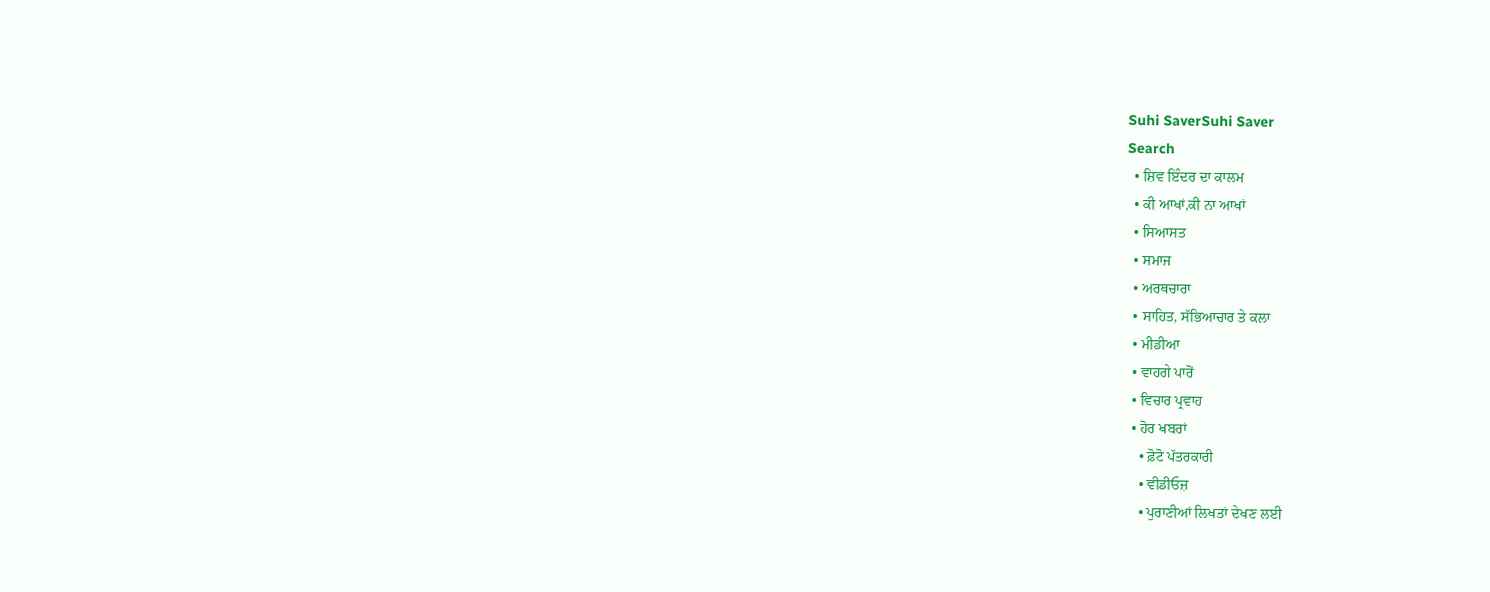Suhi SaverSuhi Saver
Search
  • ਸ਼ਿਵ ਇੰਦਰ ਦਾ ਕਾਲਮ
  • ਕੀ ਆਖਾਂ,ਕੀ ਨਾ ਆਖਾਂ
  • ਸਿਆਸਤ
  • ਸਮਾਜ
  • ਅਰਥਚਾਰਾ
  • ਸਾਹਿਤ, ਸੱਭਿਆਚਾਰ ਤੇ ਕਲਾ
  • ਮੀਡੀਆ
  • ਵਾਹਗੇ ਪਾਰੋਂ
  • ਵਿਚਾਰ ਪ੍ਰਵਾਹ
  • ਹੋਰ ਖਬਰਾਂ
    • ਫ਼ੋਟੋ ਪੱਤਰਕਾਰੀ
    • ਵੀਡੀਓਜ਼
    • ਪੁਰਾਣੀਆਂ ਲਿਖਤਾਂ ਦੇਖਣ ਲਈ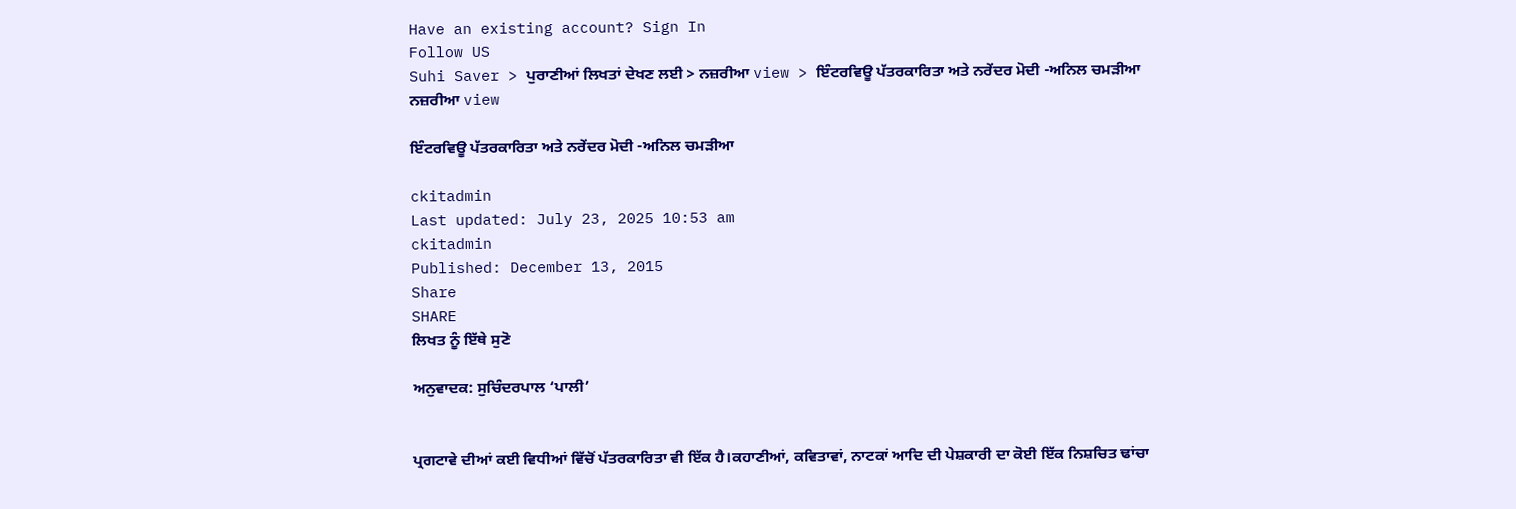Have an existing account? Sign In
Follow US
Suhi Saver > ਪੁਰਾਣੀਆਂ ਲਿਖਤਾਂ ਦੇਖਣ ਲਈ > ਨਜ਼ਰੀਆ view > ਇੰਟਰਵਿਊ ਪੱਤਰਕਾਰਿਤਾ ਅਤੇ ਨਰੇਂਦਰ ਮੋਦੀ -ਅਨਿਲ ਚਮੜੀਆ
ਨਜ਼ਰੀਆ view

ਇੰਟਰਵਿਊ ਪੱਤਰਕਾਰਿਤਾ ਅਤੇ ਨਰੇਂਦਰ ਮੋਦੀ -ਅਨਿਲ ਚਮੜੀਆ

ckitadmin
Last updated: July 23, 2025 10:53 am
ckitadmin
Published: December 13, 2015
Share
SHARE
ਲਿਖਤ ਨੂੰ ਇੱਥੇ ਸੁਣੋ

ਅਨੁਵਾਦਕ: ਸੁਚਿੰਦਰਪਾਲ ‘ਪਾਲੀ’


ਪ੍ਰਗਟਾਵੇ ਦੀਆਂ ਕਈ ਵਿਧੀਆਂ ਵਿੱਚੋਂ ਪੱਤਰਕਾਰਿਤਾ ਵੀ ਇੱਕ ਹੈ।ਕਹਾਣੀਆਂ, ਕਵਿਤਾਵਾਂ, ਨਾਟਕਾਂ ਆਦਿ ਦੀ ਪੇਸ਼ਕਾਰੀ ਦਾ ਕੋਈ ਇੱਕ ਨਿਸ਼ਚਿਤ ਢਾਂਚਾ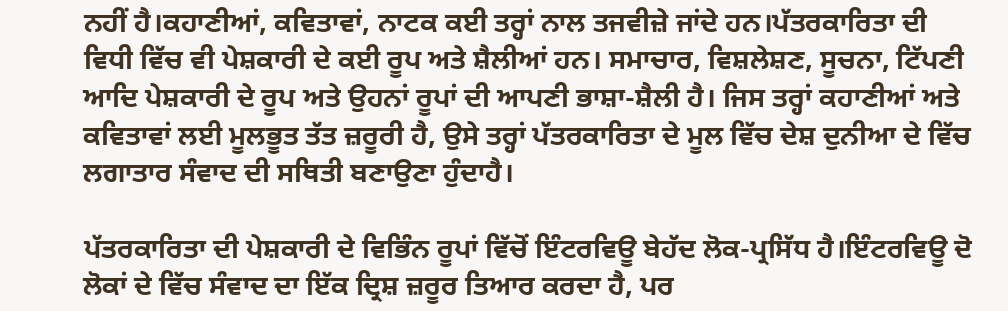ਨਹੀਂ ਹੈ।ਕਹਾਣੀਆਂ, ਕਵਿਤਾਵਾਂ, ਨਾਟਕ ਕਈ ਤਰ੍ਹਾਂ ਨਾਲ ਤਜਵੀਜ਼ੇ ਜਾਂਦੇ ਹਨ।ਪੱਤਰਕਾਰਿਤਾ ਦੀ ਵਿਧੀ ਵਿੱਚ ਵੀ ਪੇਸ਼ਕਾਰੀ ਦੇ ਕਈ ਰੂਪ ਅਤੇ ਸ਼ੈਲੀਆਂ ਹਨ। ਸਮਾਚਾਰ, ਵਿਸ਼ਲੇਸ਼ਣ, ਸੂਚਨਾ, ਟਿੱਪਣੀ ਆਦਿ ਪੇਸ਼ਕਾਰੀ ਦੇ ਰੂਪ ਅਤੇ ਉਹਨਾਂ ਰੂਪਾਂ ਦੀ ਆਪਣੀ ਭਾਸ਼ਾ-ਸ਼ੈਲੀ ਹੈ। ਜਿਸ ਤਰ੍ਹਾਂ ਕਹਾਣੀਆਂ ਅਤੇ ਕਵਿਤਾਵਾਂ ਲਈ ਮੂਲਭੂਤ ਤੱਤ ਜ਼ਰੂਰੀ ਹੈ, ਉਸੇ ਤਰ੍ਹਾਂ ਪੱਤਰਕਾਰਿਤਾ ਦੇ ਮੂਲ ਵਿੱਚ ਦੇਸ਼ ਦੁਨੀਆ ਦੇ ਵਿੱਚ ਲਗਾਤਾਰ ਸੰਵਾਦ ਦੀ ਸਥਿਤੀ ਬਣਾਉਣਾ ਹੁੰਦਾਹੈ।

ਪੱਤਰਕਾਰਿਤਾ ਦੀ ਪੇਸ਼ਕਾਰੀ ਦੇ ਵਿਭਿੰਨ ਰੂਪਾਂ ਵਿੱਚੋਂ ਇੰਟਰਵਿਊ ਬੇਹੱਦ ਲੋਕ-ਪ੍ਰਸਿੱਧ ਹੈ।ਇੰਟਰਵਿਊ ਦੋ ਲੋਕਾਂ ਦੇ ਵਿੱਚ ਸੰਵਾਦ ਦਾ ਇੱਕ ਦ੍ਰਿਸ਼ ਜ਼ਰੂਰ ਤਿਆਰ ਕਰਦਾ ਹੈ, ਪਰ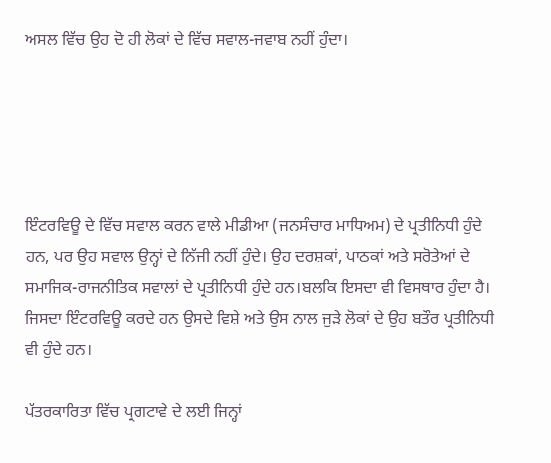ਅਸਲ ਵਿੱਚ ਉਹ ਦੋ ਹੀ ਲੋਕਾਂ ਦੇ ਵਿੱਚ ਸਵਾਲ-ਜਵਾਬ ਨਹੀਂ ਹੁੰਦਾ।





ਇੰਟਰਵਿਊ ਦੇ ਵਿੱਚ ਸਵਾਲ ਕਰਨ ਵਾਲੇ ਮੀਡੀਆ (ਜਨਸੰਚਾਰ ਮਾਧਿਅਮ) ਦੇ ਪ੍ਰਤੀਨਿਧੀ ਹੁੰਦੇ ਹਨ, ਪਰ ਉਹ ਸਵਾਲ ਉਨ੍ਹਾਂ ਦੇ ਨਿੱਜੀ ਨਹੀਂ ਹੁੰਦੇ। ਉਹ ਦਰਸ਼ਕਾਂ, ਪਾਠਕਾਂ ਅਤੇ ਸਰੋਤੇਆਂ ਦੇ ਸਮਾਜਿਕ-ਰਾਜਨੀਤਿਕ ਸਵਾਲਾਂ ਦੇ ਪ੍ਰਤੀਨਿਧੀ ਹੁੰਦੇ ਹਨ।ਬਲਕਿ ਇਸਦਾ ਵੀ ਵਿਸਥਾਰ ਹੁੰਦਾ ਹੈ। ਜਿਸਦਾ ਇੰਟਰਵਿਊ ਕਰਦੇ ਹਨ ਉਸਦੇ ਵਿਸ਼ੇ ਅਤੇ ਉਸ ਨਾਲ ਜੁੜੇ ਲੋਕਾਂ ਦੇ ਉਹ ਬਤੌਰ ਪ੍ਰਤੀਨਿਧੀ ਵੀ ਹੁੰਦੇ ਹਨ।

ਪੱਤਰਕਾਰਿਤਾ ਵਿੱਚ ਪ੍ਰਗਟਾਵੇ ਦੇ ਲਈ ਜਿਨ੍ਹਾਂ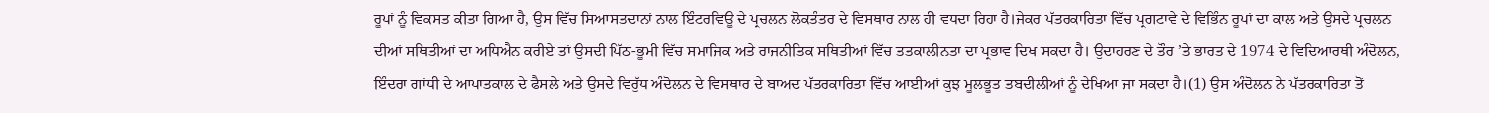ਰੂਪਾਂ ਨੂੰ ਵਿਕਸਤ ਕੀਤਾ ਗਿਆ ਹੈ, ਉਸ ਵਿੱਚ ਸਿਆਸਤਦਾਨਾਂ ਨਾਲ ਇੰਟਰਵਿਊ ਦੇ ਪ੍ਰਚਲਨ ਲੋਕਤੰਤਰ ਦੇ ਵਿਸਥਾਰ ਨਾਲ ਹੀ ਵਧਦਾ ਰਿਹਾ ਹੈ।ਜੇਕਰ ਪੱਤਰਕਾਰਿਤਾ ਵਿੱਚ ਪ੍ਰਗਟਾਵੇ ਦੇ ਵਿਭਿੰਨ ਰੂਪਾਂ ਦਾ ਕਾਲ ਅਤੇ ਉਸਦੇ ਪ੍ਰਚਲਨ ਦੀਆਂ ਸਥਿਤੀਆਂ ਦਾ ਅਧਿਐਨ ਕਰੀਏ ਤਾਂ ਉਸਦੀ ਪਿੱਠ-ਭੂਮੀ ਵਿੱਚ ਸਮਾਜਿਕ ਅਤੇ ਰਾਜਨੀਤਿਕ ਸਥਿਤੀਆਂ ਵਿੱਚ ਤਤਕਾਲੀਨਤਾ ਦਾ ਪ੍ਰਭਾਵ ਦਿਖ ਸਕਦਾ ਹੈ। ਉਦਾਹਰਣ ਦੇ ਤੌਰ ’ਤੇ ਭਾਰਤ ਦੇ 1974 ਦੇ ਵਿਦਿਆਰਥੀ ਅੰਦੋਲਨ, ਇੰਦਰਾ ਗਾਂਧੀ ਦੇ ਆਪਾਤਕਾਲ ਦੇ ਫੈਸਲੇ ਅਤੇ ਉਸਦੇ ਵਿਰੁੱਧ ਅੰਦੋਲਨ ਦੇ ਵਿਸਥਾਰ ਦੇ ਬਾਅਦ ਪੱਤਰਕਾਰਿਤਾ ਵਿੱਚ ਆਈਆਂ ਕੁਝ ਮੂਲਭੂਤ ਤਬਦੀਲੀਆਂ ਨੂੰ ਦੇਖਿਆ ਜਾ ਸਕਦਾ ਹੈ।(1) ਉਸ ਅੰਦੋਲਨ ਨੇ ਪੱਤਰਕਾਰਿਤਾ ਤੋਂ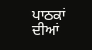ਪਾਠਕਾਂ ਦੀਆਂ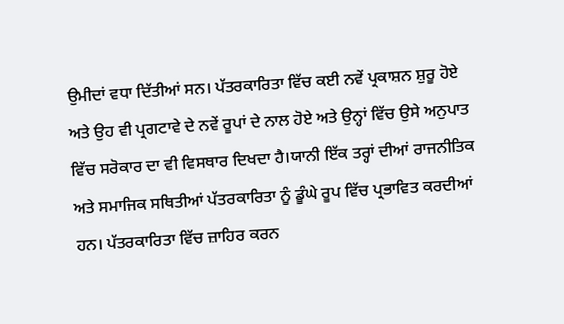ਉਮੀਦਾਂ ਵਧਾ ਦਿੱਤੀਆਂ ਸਨ। ਪੱਤਰਕਾਰਿਤਾ ਵਿੱਚ ਕਈ ਨਵੇਂ ਪ੍ਰਕਾਸ਼ਨ ਸ਼ੁਰੂ ਹੋਏ ਅਤੇ ਉਹ ਵੀ ਪ੍ਰਗਟਾਵੇ ਦੇ ਨਵੇਂ ਰੂਪਾਂ ਦੇ ਨਾਲ ਹੋਏ ਅਤੇ ਉਨ੍ਹਾਂ ਵਿੱਚ ਉਸੇ ਅਨੁਪਾਤ ਵਿੱਚ ਸਰੋਕਾਰ ਦਾ ਵੀ ਵਿਸਥਾਰ ਦਿਖਦਾ ਹੈ।ਯਾਨੀ ਇੱਕ ਤਰ੍ਹਾਂ ਦੀਆਂ ਰਾਜਨੀਤਿਕ ਅਤੇ ਸਮਾਜਿਕ ਸਥਿਤੀਆਂ ਪੱਤਰਕਾਰਿਤਾ ਨੂੰ ਡੂੰਘੇ ਰੂਪ ਵਿੱਚ ਪ੍ਰਭਾਵਿਤ ਕਰਦੀਆਂ ਹਨ। ਪੱਤਰਕਾਰਿਤਾ ਵਿੱਚ ਜ਼ਾਹਿਰ ਕਰਨ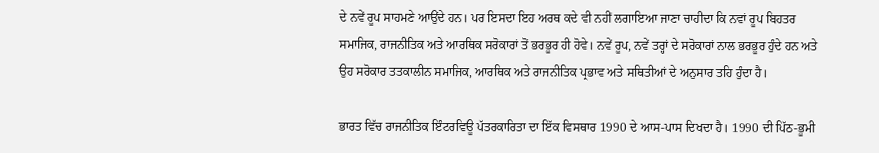ਦੇ ਨਵੇਂ ਰੂਪ ਸਾਹਮਣੇ ਆਉਂਦੇ ਹਨ। ਪਰ ਇਸਦਾ ਇਹ ਅਰਥ ਕਦੇ ਵੀ ਨਹੀਂ ਲਗਾਇਆ ਜਾਣਾ ਚਾਹੀਦਾ ਕਿ ਨਵਾਂ ਰੂਪ ਬਿਹਤਰ ਸਮਾਜਿਕ, ਰਾਜਨੀਤਿਕ ਅਤੇ ਆਰਥਿਕ ਸਰੋਕਾਰਾਂ ਤੋਂ ਭਰਭੂਰ ਹੀ ਹੋਵੇ। ਨਵੇਂ ਰੂਪ, ਨਵੇਂ ਤਰ੍ਹਾਂ ਦੇ ਸਰੋਕਾਰਾਂ ਨਾਲ ਭਰਭੂਰ ਹੁੰਦੇ ਹਨ ਅਤੇ ਉਹ ਸਰੋਕਾਰ ਤਤਕਾਲੀਨ ਸਮਾਜਿਕ, ਆਰਥਿਕ ਅਤੇ ਰਾਜਨੀਤਿਕ ਪ੍ਰਭਾਵ ਅਤੇ ਸਥਿਤੀਆਂ ਦੇ ਅਨੁਸਾਰ ਤਹਿ ਹੁੰਦਾ ਹੈ।

ਭਾਰਤ ਵਿੱਚ ਰਾਜਨੀਤਿਕ ਇੰਟਰਵਿਊ ਪੱਤਰਕਾਰਿਤਾ ਦਾ ਇੱਕ ਵਿਸਥਾਰ 1990 ਦੇ ਆਸ-ਪਾਸ ਦਿਖਦਾ ਹੈ। 1990 ਦੀ ਪਿੱਠ-ਭੂਮੀ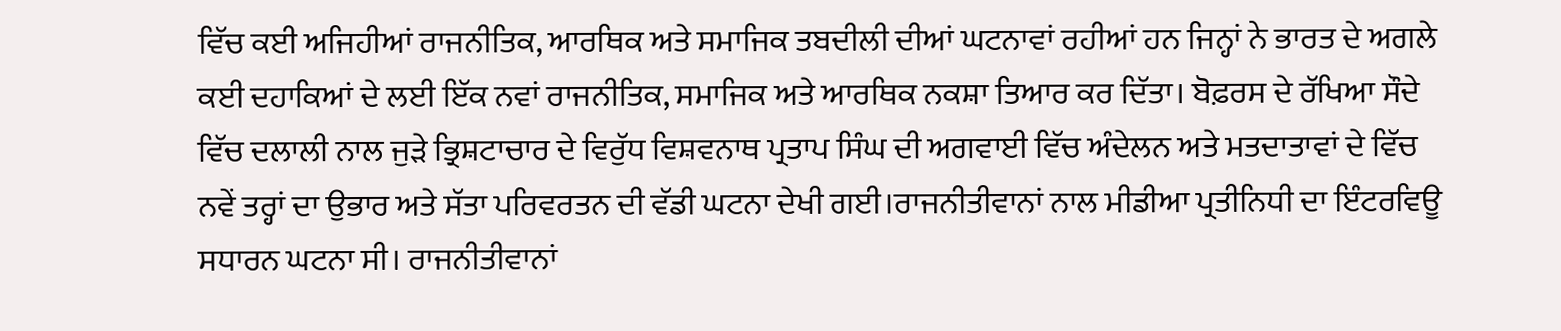ਵਿੱਚ ਕਈ ਅਜਿਹੀਆਂ ਰਾਜਨੀਤਿਕ, ਆਰਥਿਕ ਅਤੇ ਸਮਾਜਿਕ ਤਬਦੀਲੀ ਦੀਆਂ ਘਟਨਾਵਾਂ ਰਹੀਆਂ ਹਨ ਜਿਨ੍ਹਾਂ ਨੇ ਭਾਰਤ ਦੇ ਅਗਲੇ ਕਈ ਦਹਾਕਿਆਂ ਦੇ ਲਈ ਇੱਕ ਨਵਾਂ ਰਾਜਨੀਤਿਕ, ਸਮਾਜਿਕ ਅਤੇ ਆਰਥਿਕ ਨਕਸ਼ਾ ਤਿਆਰ ਕਰ ਦਿੱਤਾ। ਬੋਫ਼ਰਸ ਦੇ ਰੱਖਿਆ ਸੌਦੇ ਵਿੱਚ ਦਲਾਲੀ ਨਾਲ ਜੁੜੇ ਭ੍ਰਿਸ਼ਟਾਚਾਰ ਦੇ ਵਿਰੁੱਧ ਵਿਸ਼ਵਨਾਥ ਪ੍ਰਤਾਪ ਸਿੰਘ ਦੀ ਅਗਵਾਈ ਵਿੱਚ ਅੰਦੇਲਨ ਅਤੇ ਮਤਦਾਤਾਵਾਂ ਦੇ ਵਿੱਚ ਨਵੇਂ ਤਰ੍ਹਾਂ ਦਾ ਉਭਾਰ ਅਤੇ ਸੱਤਾ ਪਰਿਵਰਤਨ ਦੀ ਵੱਡੀ ਘਟਨਾ ਦੇਖੀ ਗਈ।ਰਾਜਨੀਤੀਵਾਨਾਂ ਨਾਲ ਮੀਡੀਆ ਪ੍ਰਤੀਨਿਧੀ ਦਾ ਇੰਟਰਵਿਊ ਸਧਾਰਨ ਘਟਨਾ ਸੀ। ਰਾਜਨੀਤੀਵਾਨਾਂ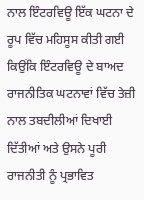ਨਾਲ ਇੰਟਰਵਿਊ ਇੱਕ ਘਟਨਾ ਦੇ ਰੂਪ ਵਿੱਚ ਮਹਿਸੂਸ ਕੀਤੀ ਗਈ ਕਿਉਂਕਿ ਇੰਟਰਵਿਊ ਦੇ ਬਾਅਦ ਰਾਜਨੀਤਿਕ ਘਟਨਾਵਾਂ ਵਿੱਚ ਤੇਜ਼ੀ ਨਾਲ ਤਬਦੀਲੀਆਂ ਦਿਖਾਈ ਦਿੱਤੀਆਂ ਅਤੇ ਉਸਨੇ ਪੂਰੀ ਰਾਜਨੀਤੀ ਨੂੰ ਪ੍ਰਭਾਵਿਤ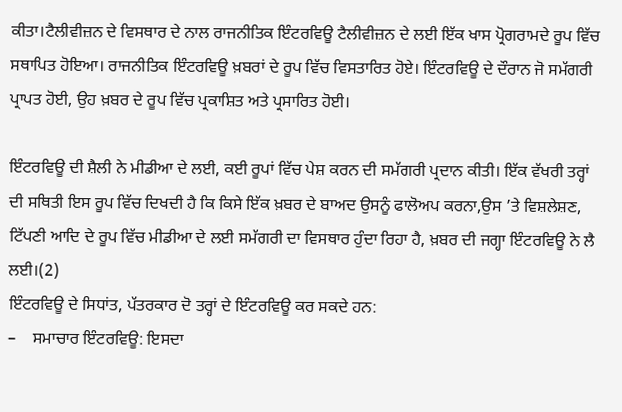ਕੀਤਾ।ਟੈਲੀਵੀਜ਼ਨ ਦੇ ਵਿਸਥਾਰ ਦੇ ਨਾਲ ਰਾਜਨੀਤਿਕ ਇੰਟਰਵਿਊ ਟੈਲੀਵੀਜ਼ਨ ਦੇ ਲਈ ਇੱਕ ਖਾਸ ਪ੍ਰੋਗਰਾਮਦੇ ਰੂਪ ਵਿੱਚ ਸਥਾਪਿਤ ਹੋਇਆ। ਰਾਜਨੀਤਿਕ ਇੰਟਰਵਿਊ ਖ਼ਬਰਾਂ ਦੇ ਰੂਪ ਵਿੱਚ ਵਿਸਤਾਰਿਤ ਹੋਏ। ਇੰਟਰਵਿਊ ਦੇ ਦੌਰਾਨ ਜੋ ਸਮੱਗਰੀ ਪ੍ਰਾਪਤ ਹੋਈ, ਉਹ ਖ਼ਬਰ ਦੇ ਰੂਪ ਵਿੱਚ ਪ੍ਰਕਾਸ਼ਿਤ ਅਤੇ ਪ੍ਰਸਾਰਿਤ ਹੋਈ।

ਇੰਟਰਵਿਊ ਦੀ ਸ਼ੈਲੀ ਨੇ ਮੀਡੀਆ ਦੇ ਲਈ, ਕਈ ਰੂਪਾਂ ਵਿੱਚ ਪੇਸ਼ ਕਰਨ ਦੀ ਸਮੱਗਰੀ ਪ੍ਰਦਾਨ ਕੀਤੀ। ਇੱਕ ਵੱਖਰੀ ਤਰ੍ਹਾਂ ਦੀ ਸਥਿਤੀ ਇਸ ਰੂਪ ਵਿੱਚ ਦਿਖਦੀ ਹੈ ਕਿ ਕਿਸੇ ਇੱਕ ਖ਼ਬਰ ਦੇ ਬਾਅਦ ਉਸਨੂੰ ਫਾਲੋਅਪ ਕਰਨਾ,ਉਸ ’ਤੇ ਵਿਸ਼ਲੇਸ਼ਣ, ਟਿੱਪਣੀ ਆਦਿ ਦੇ ਰੂਪ ਵਿੱਚ ਮੀਡੀਆ ਦੇ ਲਈ ਸਮੱਗਰੀ ਦਾ ਵਿਸਥਾਰ ਹੁੰਦਾ ਰਿਹਾ ਹੈ, ਖ਼ਬਰ ਦੀ ਜਗ੍ਹਾ ਇੰਟਰਵਿਊ ਨੇ ਲੈ ਲਈ।(2)
ਇੰਟਰਵਿਊ ਦੇ ਸਿਧਾਂਤ, ਪੱਤਰਕਾਰ ਦੋ ਤਰ੍ਹਾਂ ਦੇ ਇੰਟਰਵਿਊ ਕਰ ਸਕਦੇ ਹਨ:
–    ਸਮਾਚਾਰ ਇੰਟਰਵਿਊ: ਇਸਦਾ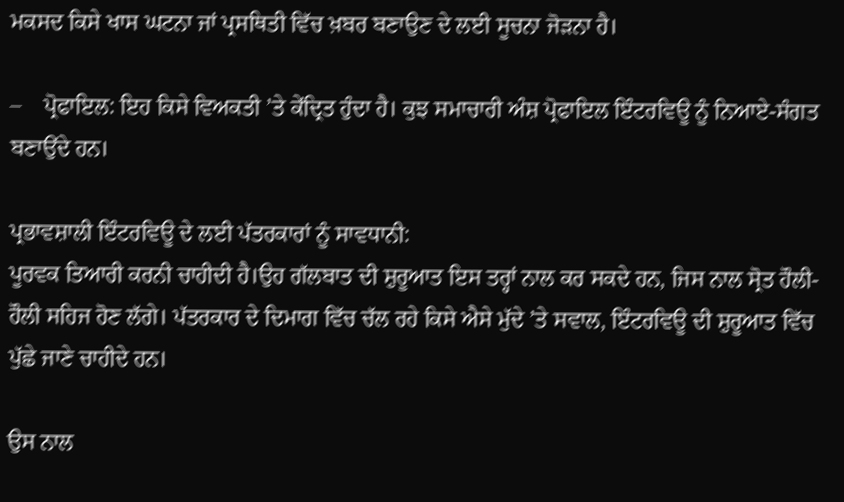ਮਕਸਦ ਕਿਸੇ ਖਾਸ ਘਟਨਾ ਜਾਂ ਪ੍ਰਸਥਿਤੀ ਵਿੱਚ ਖ਼ਬਰ ਬਣਾਉਣ ਦੇ ਲਈ ਸੂਚਨਾ ਜੋੜਨਾ ਹੈ।

–    ਪ੍ਰੋਫਾਇਲ: ਇਹ ਕਿਸੇ ਵਿਅਕਤੀ ’ਤੇ ਕੇਂਦ੍ਰਿਤ ਹੁੰਦਾ ਹੈ। ਕੁਝ ਸਮਾਚਾਰੀ ਅੰਸ਼ ਪ੍ਰੋਫਾਇਲ ਇੰਟਰਵਿਊ ਨੂੰ ਨਿਆਏ-ਸੰਗਤ ਬਣਾਉਂਦੇ ਹਨ।

ਪ੍ਰਭਾਵਸ਼ਾਲੀ ਇੰਟਰਵਿਊ ਦੇ ਲਈ ਪੱਤਰਕਾਰਾਂ ਨੂੰ ਸਾਵਧਾਨੀ:
ਪੂਰਵਕ ਤਿਆਰੀ ਕਰਨੀ ਚਾਹੀਦੀ ਹੈ।ਉਹ ਗੱਲਬਾਤ ਦੀ ਸ਼ੁਰੂਆਤ ਇਸ ਤਰ੍ਹਾਂ ਨਾਲ ਕਰ ਸਕਦੇ ਹਨ, ਜਿਸ ਨਾਲ ਸ੍ਰੋਤ ਹੌਲੀ-ਹੌਲੀ ਸਹਿਜ ਹੋਣ ਲੱਗੇ। ਪੱਤਰਕਾਰ ਦੇ ਦਿਮਾਗ ਵਿੱਚ ਚੱਲ ਰਹੇ ਕਿਸੇ ਐਸੇ ਮੁੱਦੇ ’ਤੇ ਸਵਾਲ, ਇੰਟਰਵਿਊ ਦੀ ਸ਼ੁਰੂਆਤ ਵਿੱਚ ਪੁੱਛੇ ਜਾਣੇ ਚਾਹੀਦੇ ਹਨ।

ਉਸ ਨਾਲ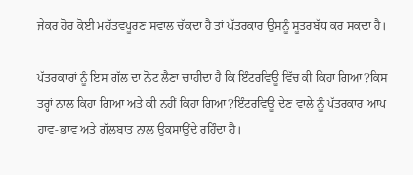ਜੇਕਰ ਹੋਰ ਕੋਈ ਮਹੱਤਵਪੂਰਣ ਸਵਾਲ ਚੱਕਦਾ ਹੈ ਤਾਂ ਪੱਤਰਕਾਰ ਉਸਨੂੰ ਸੂਤਰਬੱਧ ਕਰ ਸਕਦਾ ਹੈ।

ਪੱਤਰਕਾਰਾਂ ਨੂੰ ਇਸ ਗੱਲ ਦਾ ਨੋਟ ਲੈਣਾ ਚਾਹੀਦਾ ਹੈ ਕਿ ਇੰਟਰਵਿਊ ਵਿੱਚ ਕੀ ਕਿਹਾ ਗਿਆ?ਕਿਸ ਤਰ੍ਹਾਂ ਨਾਲ ਕਿਹਾ ਗਿਆ ਅਤੇ ਕੀ ਨਹੀਂ ਕਿਹਾ ਗਿਆ?ਇੰਟਰਵਿਊ ਦੇਣ ਵਾਲੇ ਨੂੰ ਪੱਤਰਕਾਰ ਆਪ ਹਾਵ-ਭਾਵ ਅਤੇ ਗੱਲਬਾਤ ਨਾਲ ਉਕਸਾਉਂਦੇ ਰਹਿੰਦਾ ਹੈ।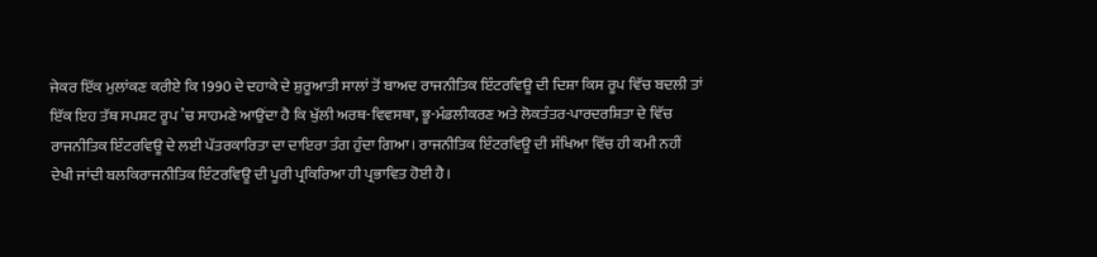ਜੇਕਰ ਇੱਕ ਮੁਲਾਂਕਣ ਕਰੀਏ ਕਿ 1990 ਦੇ ਦਹਾਕੇ ਦੇ ਸ਼ੁਰੂਆਤੀ ਸਾਲਾਂ ਤੋਂ ਬਾਅਦ ਰਾਜਨੀਤਿਕ ਇੰਟਰਵਿਊ ਦੀ ਦਿਸ਼ਾ ਕਿਸ ਰੂਪ ਵਿੱਚ ਬਦਲੀ ਤਾਂ ਇੱਕ ਇਹ ਤੱਥ ਸਪਸ਼ਟ ਰੂਪ ’ਚ ਸਾਹਮਣੇ ਆਉਂਦਾ ਹੈ ਕਿ ਖੁੱਲੀ ਅਰਥ-ਵਿਵਸਥਾ, ਭੂ-ਮੰਡਲੀਕਰਣ ਅਤੇ ਲੋਕਤੰਤਰ-ਪਾਰਦਰਸ਼ਿਤਾ ਦੇ ਵਿੱਚ ਰਾਜਨੀਤਿਕ ਇੰਟਰਵਿਊ ਦੇ ਲਈ ਪੱਤਰਕਾਰਿਤਾ ਦਾ ਦਾਇਰਾ ਤੰਗ ਹੁੰਦਾ ਗਿਆ। ਰਾਜਨੀਤਿਕ ਇੰਟਰਵਿਊ ਦੀ ਸੰਖਿਆ ਵਿੱਚ ਹੀ ਕਮੀ ਨਹੀਂ ਦੇਖੀ ਜਾਂਦੀ ਬਲਕਿਰਾਜਨੀਤਿਕ ਇੰਟਰਵਿਊ ਦੀ ਪੂਰੀ ਪ੍ਰਕਿਰਿਆ ਹੀ ਪ੍ਰਭਾਵਿਤ ਹੋਈ ਹੈ।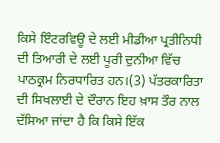ਕਿਸੇ ਇੰਟਰਵਿਊ ਦੇ ਲਈ ਮੀਡੀਆ ਪ੍ਰਤੀਨਿਧੀ ਦੀ ਤਿਆਰੀ ਦੇ ਲਈ ਪੂਰੀ ਦੁਨੀਆ ਵਿੱਚ ਪਾਠਕ੍ਰਮ ਨਿਰਧਾਰਿਤ ਹਨ।(3) ਪੱਤਰਕਾਰਿਤਾ ਦੀ ਸਿਖਲਾਈ ਦੇ ਦੌਰਾਨ ਇਹ ਖ਼ਾਸ ਤੌਰ ਨਾਲ ਦੱਸਿਆ ਜਾਂਦਾ ਹੈ ਕਿ ਕਿਸੇ ਇੱਕ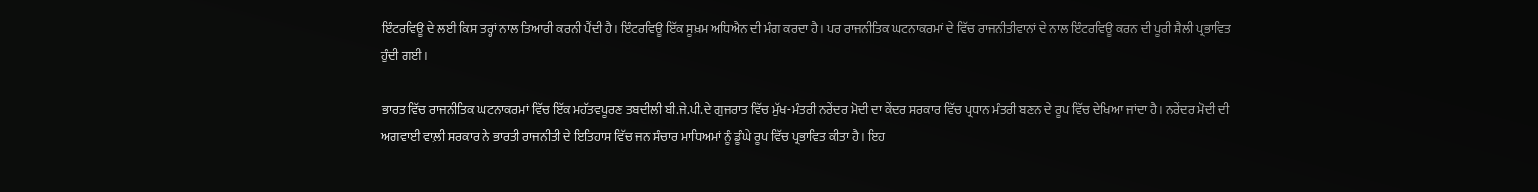ਇੰਟਰਵਿਊ ਦੇ ਲਈ ਕਿਸ ਤਰ੍ਹਾਂ ਨਾਲ ਤਿਆਰੀ ਕਰਨੀ ਪੈਂਦੀ ਹੈ। ਇੰਟਰਵਿਊ ਇੱਕ ਸੂਖ਼ਮ ਅਧਿਐਨ ਦੀ ਮੰਗ ਕਰਦਾ ਹੈ। ਪਰ ਰਾਜਨੀਤਿਕ ਘਟਨਾਕਰਮਾਂ ਦੇ ਵਿੱਚ ਰਾਜਨੀਤੀਵਾਨਾਂ ਦੇ ਨਾਲ ਇੰਟਰਵਿਊ ਕਰਨ ਦੀ ਪੂਰੀ ਸ਼ੈਲੀ ਪ੍ਰਭਾਵਿਤ ਹੁੰਦੀ ਗਈ।

ਭਾਰਤ ਵਿੱਚ ਰਾਜਨੀਤਿਕ ਘਟਨਾਕਰਮਾਂ ਵਿੱਚ ਇੱਕ ਮਹੱਤਵਪੂਰਣ ਤਬਦੀਲੀ ਬੀ.ਜੇ.ਪੀ.ਦੇ ਗੁਜਰਾਤ ਵਿੱਚ ਮੁੱਖ-ਮੰਤਰੀ ਨਰੇਂਦਰ ਮੋਦੀ ਦਾ ਕੇਂਦਰ ਸਰਕਾਰ ਵਿੱਚ ਪ੍ਰਧਾਨ ਮੰਤਰੀ ਬਣਨ ਦੇ ਰੂਪ ਵਿੱਚ ਦੇਖਿਆ ਜਾਂਦਾ ਹੈ। ਨਰੇਂਦਰ ਮੋਦੀ ਦੀ ਅਗਵਾਈ ਵਾਲ਼ੀ ਸਰਕਾਰ ਨੇ ਭਾਰਤੀ ਰਾਜਨੀਤੀ ਦੇ ਇਤਿਹਾਸ ਵਿੱਚ ਜਨ ਸੰਚਾਰ ਮਾਧਿਅਮਾਂ ਨੂੰ ਡੂੰਘੇ ਰੂਪ ਵਿੱਚ ਪ੍ਰਭਾਵਿਤ ਕੀਤਾ ਹੈ। ਇਹ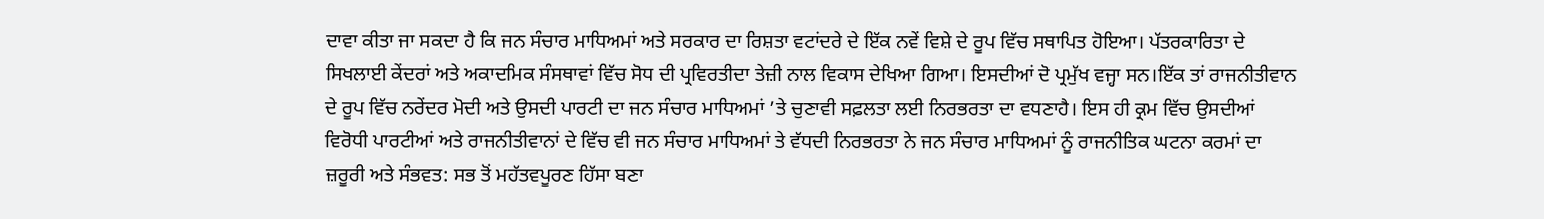ਦਾਵਾ ਕੀਤਾ ਜਾ ਸਕਦਾ ਹੈ ਕਿ ਜਨ ਸੰਚਾਰ ਮਾਧਿਅਮਾਂ ਅਤੇ ਸਰਕਾਰ ਦਾ ਰਿਸ਼ਤਾ ਵਟਾਂਦਰੇ ਦੇ ਇੱਕ ਨਵੇਂ ਵਿਸ਼ੇ ਦੇ ਰੂਪ ਵਿੱਚ ਸਥਾਪਿਤ ਹੋਇਆ। ਪੱਤਰਕਾਰਿਤਾ ਦੇ ਸਿਖਲਾਈ ਕੇਂਦਰਾਂ ਅਤੇ ਅਕਾਦਮਿਕ ਸੰਸਥਾਵਾਂ ਵਿੱਚ ਸੋਧ ਦੀ ਪ੍ਰਵਿਰਤੀਦਾ ਤੇਜ਼ੀ ਨਾਲ ਵਿਕਾਸ ਦੇਖਿਆ ਗਿਆ। ਇਸਦੀਆਂ ਦੋ ਪ੍ਰਮੁੱਖ ਵਜ੍ਹਾ ਸਨ।ਇੱਕ ਤਾਂ ਰਾਜਨੀਤੀਵਾਨ ਦੇ ਰੂਪ ਵਿੱਚ ਨਰੇਂਦਰ ਮੋਦੀ ਅਤੇ ਉਸਦੀ ਪਾਰਟੀ ਦਾ ਜਨ ਸੰਚਾਰ ਮਾਧਿਅਮਾਂ ’ਤੇ ਚੁਣਾਵੀ ਸਫ਼ਲਤਾ ਲਈ ਨਿਰਭਰਤਾ ਦਾ ਵਧਣਾਹੈ। ਇਸ ਹੀ ਕ੍ਰਮ ਵਿੱਚ ਉਸਦੀਆਂ ਵਿਰੋਧੀ ਪਾਰਟੀਆਂ ਅਤੇ ਰਾਜਨੀਤੀਵਾਨਾਂ ਦੇ ਵਿੱਚ ਵੀ ਜਨ ਸੰਚਾਰ ਮਾਧਿਅਮਾਂ ਤੇ ਵੱਧਦੀ ਨਿਰਭਰਤਾ ਨੇ ਜਨ ਸੰਚਾਰ ਮਾਧਿਅਮਾਂ ਨੂੰ ਰਾਜਨੀਤਿਕ ਘਟਨਾ ਕਰਮਾਂ ਦਾ ਜ਼ਰੂਰੀ ਅਤੇ ਸੰਭਵਤ: ਸਭ ਤੋਂ ਮਹੱਤਵਪੂਰਣ ਹਿੱਸਾ ਬਣਾ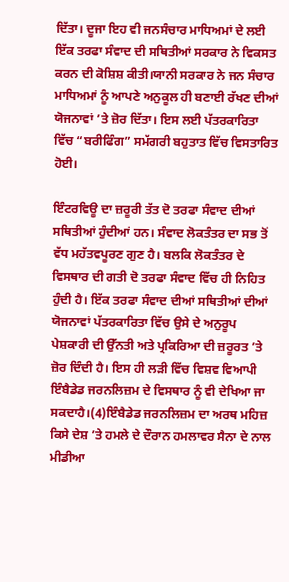ਦਿੱਤਾ। ਦੂਜਾ ਇਹ ਵੀ ਜਨਸੰਚਾਰ ਮਾਧਿਅਮਾਂ ਦੇ ਲਈ ਇੱਕ ਤਰਫਾ ਸੰਵਾਦ ਦੀ ਸਥਿਤੀਆਂ ਸਰਕਾਰ ਨੇ ਵਿਕਸਤ ਕਰਨ ਦੀ ਕੋਸ਼ਿਸ਼ ਕੀਤੀ।ਯਾਨੀ ਸਰਕਾਰ ਨੇ ਜਨ ਸੰਚਾਰ ਮਾਧਿਅਮਾਂ ਨੂੰ ਆਪਣੇ ਅਨੁਕੂਲ ਹੀ ਬਣਾਈ ਰੱਖਣ ਦੀਆਂ ਯੋਜਨਾਵਾਂ ’ਤੇ ਜ਼ੋਰ ਦਿੱਤਾ। ਇਸ ਲਈ ਪੱਤਰਕਾਰਿਤਾ ਵਿੱਚ “ਬਰੀਫਿੰਗ” ਸਮੱਗਰੀ ਬਹੁਤਾਤ ਵਿੱਚ ਵਿਸਤਾਰਿਤ ਹੋਈ।

ਇੰਟਰਵਿਊ ਦਾ ਜ਼ਰੂਰੀ ਤੱਤ ਦੋ ਤਰਫਾ ਸੰਵਾਦ ਦੀਆਂ ਸਥਿਤੀਆਂ ਹੁੰਦੀਆਂ ਹਨ। ਸੰਵਾਦ ਲੋਕਤੰਤਰ ਦਾ ਸਭ ਤੋਂ ਵੱਧ ਮਹੱਤਵਪੂਰਣ ਗੁਣ ਹੈ। ਬਲਕਿ ਲੋਕਤੰਤਰ ਦੇ ਵਿਸਥਾਰ ਦੀ ਗਤੀ ਦੋ ਤਰਫਾ ਸੰਵਾਦ ਵਿੱਚ ਹੀ ਨਿਹਿਤ ਹੁੰਦੀ ਹੈ। ਇੱਕ ਤਰਫਾ ਸੰਵਾਦ ਦੀਆਂ ਸਥਿਤੀਆਂ ਦੀਆਂ ਯੋਜਨਾਵਾਂ ਪੱਤਰਕਾਰਿਤਾ ਵਿੱਚ ਉਸੇ ਦੇ ਅਨੁਰੂਪ ਪੇਸ਼ਕਾਰੀ ਦੀ ਉੱਨਤੀ ਅਤੇ ਪ੍ਰਕਿਰਿਆ ਦੀ ਜ਼ਰੂਰਤ ’ਤੇ ਜ਼ੋਰ ਦਿੰਦੀ ਹੈ। ਇਸ ਹੀ ਲੜੀ ਵਿੱਚ ਵਿਸ਼ਵ ਵਿਆਪੀ ਇੰਬੈਡੇਡ ਜਰਨਲਿਜ਼ਮ ਦੇ ਵਿਸਥਾਰ ਨੂੰ ਵੀ ਦੇਖਿਆ ਜਾ ਸਕਦਾਹੈ।(4)ਇੰਬੈਡੇਡ ਜਰਨਲਿਜ਼ਮ ਦਾ ਅਰਥ ਮਹਿਜ਼ ਕਿਸੇ ਦੇਸ਼ ’ਤੇ ਹਮਲੇ ਦੇ ਦੌਰਾਨ ਹਮਲਾਵਰ ਸੈਨਾ ਦੇ ਨਾਲ ਮੀਡੀਆ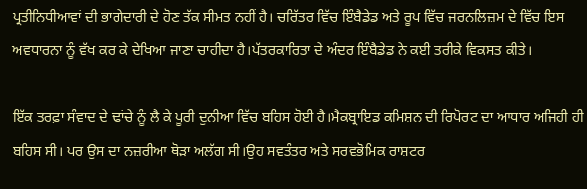ਪ੍ਰਤੀਨਿਧੀਆਵਾਂ ਦੀ ਭਾਗੇਦਾਰੀ ਦੇ ਹੋਣ ਤੱਕ ਸੀਮਤ ਨਹੀਂ ਹੈ। ਚਰਿੱਤਰ ਵਿੱਚ ਇੰਬੈਡੇਡ ਅਤੇ ਰੂਪ ਵਿੱਚ ਜਰਨਲਿਜ਼ਮ ਦੇ ਵਿੱਚ ਇਸ ਅਵਧਾਰਨਾ ਨੂੰ ਵੱਖ ਕਰ ਕੇ ਦੇਖਿਆ ਜਾਣਾ ਚਾਹੀਦਾ ਹੈ।ਪੱਤਰਕਾਰਿਤਾ ਦੇ ਅੰਦਰ ਇੰਬੈਡੇਡ ਨੇ ਕਈ ਤਰੀਕੇ ਵਿਕਸਤ ਕੀਤੇ।

ਇੱਕ ਤਰਫ਼ਾ ਸੰਵਾਦ ਦੇ ਢਾਂਚੇ ਨੂੰ ਲੈ ਕੇ ਪੂਰੀ ਦੁਨੀਆ ਵਿੱਚ ਬਹਿਸ ਹੋਈ ਹੈ।ਮੈਕਬ੍ਰਾਇਡ ਕਮਿਸ਼ਨ ਦੀ ਰਿਪੋਰਟ ਦਾ ਆਧਾਰ ਅਜਿਹੀ ਹੀ ਬਹਿਸ ਸੀ। ਪਰ ਉਸ ਦਾ ਨਜ਼ਰੀਆ ਥੋੜਾ ਅਲੱਗ ਸੀ।ਉਹ ਸਵਤੰਤਰ ਅਤੇ ਸਰਵਭੋਮਿਕ ਰਾਸ਼ਟਰ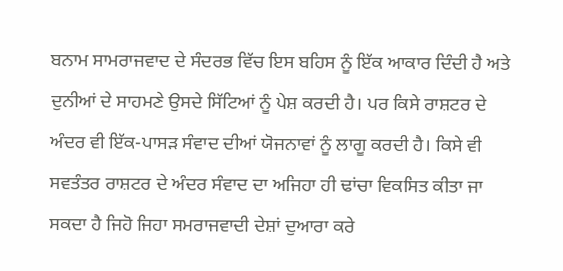ਬਨਾਮ ਸਾਮਰਾਜਵਾਦ ਦੇ ਸੰਦਰਭ ਵਿੱਚ ਇਸ ਬਹਿਸ ਨੂੰ ਇੱਕ ਆਕਾਰ ਦਿੰਦੀ ਹੈ ਅਤੇ ਦੁਨੀਆਂ ਦੇ ਸਾਹਮਣੇ ਉਸਦੇ ਸਿੱਟਿਆਂ ਨੂੰ ਪੇਸ਼ ਕਰਦੀ ਹੈ। ਪਰ ਕਿਸੇ ਰਾਸ਼ਟਰ ਦੇ ਅੰਦਰ ਵੀ ਇੱਕ-ਪਾਸੜ ਸੰਵਾਦ ਦੀਆਂ ਯੋਜਨਾਵਾਂ ਨੂੰ ਲਾਗੂ ਕਰਦੀ ਹੈ। ਕਿਸੇ ਵੀ ਸਵਤੰਤਰ ਰਾਸ਼ਟਰ ਦੇ ਅੰਦਰ ਸੰਵਾਦ ਦਾ ਅਜਿਹਾ ਹੀ ਢਾਂਚਾ ਵਿਕਸਿਤ ਕੀਤਾ ਜਾ ਸਕਦਾ ਹੈ ਜਿਹੋ ਜਿਹਾ ਸਮਰਾਜਵਾਦੀ ਦੇਸ਼ਾਂ ਦੁਆਰਾ ਕਰੇ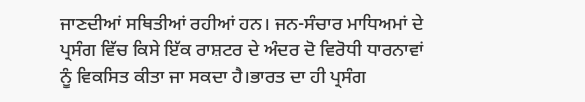ਜਾਣਦੀਆਂ ਸਥਿਤੀਆਂ ਰਹੀਆਂ ਹਨ। ਜਨ-ਸੰਚਾਰ ਮਾਧਿਅਮਾਂ ਦੇ ਪ੍ਰਸੰਗ ਵਿੱਚ ਕਿਸੇ ਇੱਕ ਰਾਸ਼ਟਰ ਦੇ ਅੰਦਰ ਦੋ ਵਿਰੋਧੀ ਧਾਰਨਾਵਾਂ ਨੂੰ ਵਿਕਸਿਤ ਕੀਤਾ ਜਾ ਸਕਦਾ ਹੈ।ਭਾਰਤ ਦਾ ਹੀ ਪ੍ਰਸੰਗ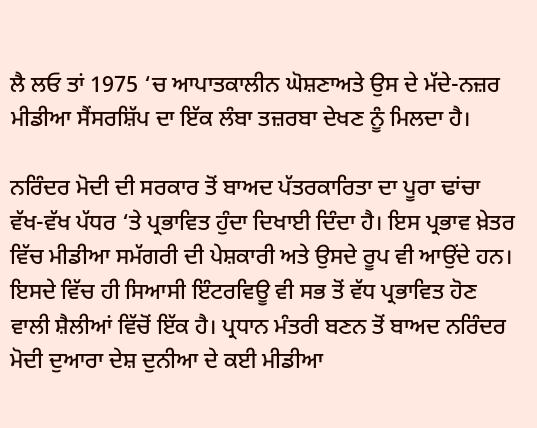ਲੈ ਲਓ ਤਾਂ 1975 ‘ਚ ਆਪਾਤਕਾਲੀਨ ਘੋਸ਼ਣਾਅਤੇ ਉਸ ਦੇ ਮੱਦੇ-ਨਜ਼ਰ ਮੀਡੀਆ ਸੈਂਸਰਸ਼ਿੱਪ ਦਾ ਇੱਕ ਲੰਬਾ ਤਜ਼ਰਬਾ ਦੇਖਣ ਨੂੰ ਮਿਲਦਾ ਹੈ।

ਨਰਿੰਦਰ ਮੋਦੀ ਦੀ ਸਰਕਾਰ ਤੋਂ ਬਾਅਦ ਪੱਤਰਕਾਰਿਤਾ ਦਾ ਪੂਰਾ ਢਾਂਚਾ ਵੱਖ-ਵੱਖ ਪੱਧਰ ‘ਤੇ ਪ੍ਰਭਾਵਿਤ ਹੁੰਦਾ ਦਿਖਾਈ ਦਿੰਦਾ ਹੈ। ਇਸ ਪ੍ਰਭਾਵ ਖ਼ੇਤਰ ਵਿੱਚ ਮੀਡੀਆ ਸਮੱਗਰੀ ਦੀ ਪੇਸ਼ਕਾਰੀ ਅਤੇ ਉਸਦੇ ਰੂਪ ਵੀ ਆਉਂਦੇ ਹਨ। ਇਸਦੇ ਵਿੱਚ ਹੀ ਸਿਆਸੀ ਇੰਟਰਵਿਊ ਵੀ ਸਭ ਤੋਂ ਵੱਧ ਪ੍ਰਭਾਵਿਤ ਹੋਣ ਵਾਲੀ ਸ਼ੈਲੀਆਂ ਵਿੱਚੋਂ ਇੱਕ ਹੈ। ਪ੍ਰਧਾਨ ਮੰਤਰੀ ਬਣਨ ਤੋਂ ਬਾਅਦ ਨਰਿੰਦਰ ਮੋਦੀ ਦੁਆਰਾ ਦੇਸ਼ ਦੁਨੀਆ ਦੇ ਕਈ ਮੀਡੀਆ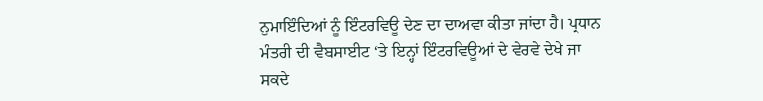ਨੁਮਾਇੰਦਿਆਂ ਨੂੰ ਇੰਟਰਵਿਊ ਦੇਣ ਦਾ ਦਾਅਵਾ ਕੀਤਾ ਜਾਂਦਾ ਹੈ। ਪ੍ਰਧਾਨ ਮੰਤਰੀ ਦੀ ਵੈਬਸਾਈਟ ‘ਤੇ ਇਨ੍ਹਾਂ ਇੰਟਰਵਿਊਆਂ ਦੇ ਵੇਰਵੇ ਦੇਖੇ ਜਾ ਸਕਦੇ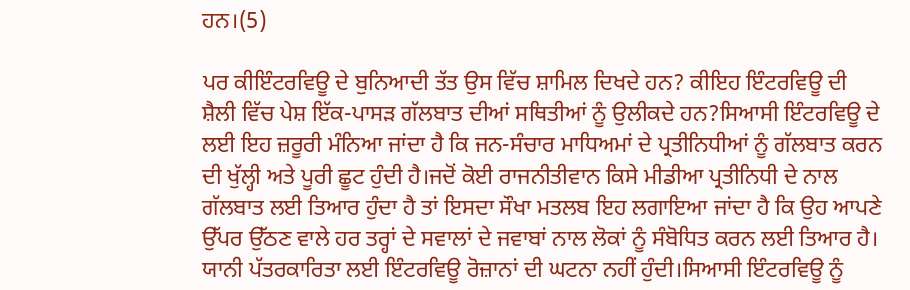ਹਨ।(5)

ਪਰ ਕੀਇੰਟਰਵਿਊ ਦੇ ਬੁਨਿਆਦੀ ਤੱਤ ਉਸ ਵਿੱਚ ਸ਼ਾਮਿਲ ਦਿਖਦੇ ਹਨ? ਕੀਇਹ ਇੰਟਰਵਿਊ ਦੀ ਸ਼ੈਲੀ ਵਿੱਚ ਪੇਸ਼ ਇੱਕ-ਪਾਸੜ ਗੱਲਬਾਤ ਦੀਆਂ ਸਥਿਤੀਆਂ ਨੂੰ ਉਲੀਕਦੇ ਹਨ?ਸਿਆਸੀ ਇੰਟਰਵਿਊ ਦੇ ਲਈ ਇਹ ਜ਼ਰੂਰੀ ਮੰਨਿਆ ਜਾਂਦਾ ਹੈ ਕਿ ਜਨ-ਸੰਚਾਰ ਮਾਧਿਅਮਾਂ ਦੇ ਪ੍ਰਤੀਨਿਧੀਆਂ ਨੂੰ ਗੱਲਬਾਤ ਕਰਨ ਦੀ ਖੁੱਲ੍ਹੀ ਅਤੇ ਪੂਰੀ ਛੂਟ ਹੁੰਦੀ ਹੈ।ਜਦੋਂ ਕੋਈ ਰਾਜਨੀਤੀਵਾਨ ਕਿਸੇ ਮੀਡੀਆ ਪ੍ਰਤੀਨਿਧੀ ਦੇ ਨਾਲ ਗੱਲਬਾਤ ਲਈ ਤਿਆਰ ਹੁੰਦਾ ਹੈ ਤਾਂ ਇਸਦਾ ਸੌਖਾ ਮਤਲਬ ਇਹ ਲਗਾਇਆ ਜਾਂਦਾ ਹੈ ਕਿ ਉਹ ਆਪਣੇ ਉੱਪਰ ਉੱਠਣ ਵਾਲੇ ਹਰ ਤਰ੍ਹਾਂ ਦੇ ਸਵਾਲਾਂ ਦੇ ਜਵਾਬਾਂ ਨਾਲ ਲੋਕਾਂ ਨੂੰ ਸੰਬੋਧਿਤ ਕਰਨ ਲਈ ਤਿਆਰ ਹੈ। ਯਾਨੀ ਪੱਤਰਕਾਰਿਤਾ ਲਈ ਇੰਟਰਵਿਊ ਰੋਜ਼ਾਨਾਂ ਦੀ ਘਟਨਾ ਨਹੀਂ ਹੁੰਦੀ।ਸਿਆਸੀ ਇੰਟਰਵਿਊ ਨੂੰ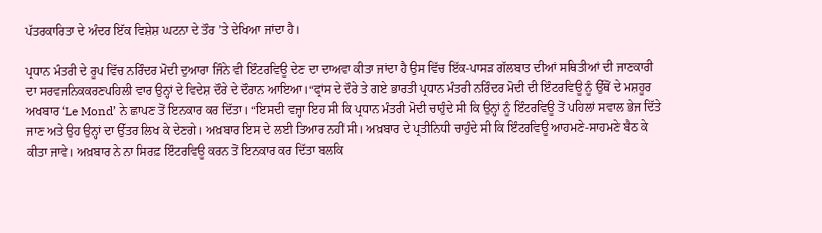ਪੱਤਰਕਾਰਿਤਾ ਦੇ ਅੰਦਰ ਇੱਕ ਵਿਸ਼ੇਸ਼ ਘਟਨਾ ਦੇ ਤੌਰ ’ਤੇ ਦੇਖਿਆ ਜਾਂਦਾ ਹੈ।

ਪ੍ਰਧਾਨ ਮੰਤਰੀ ਦੇ ਰੂਪ ਵਿੱਚ ਨਰਿੰਦਰ ਮੋਦੀ ਦੁਆਰਾ ਜਿੰਨੇ ਵੀ ਇੰਟਰਵਿਊ ਦੇਣ ਦਾ ਦਾਅਵਾ ਕੀਤਾ ਜਾਂਦਾ ਹੈ ਉਸ ਵਿੱਚ ਇੱਕ-ਪਾਸੜ ਗੱਲਬਾਤ ਦੀਆਂ ਸਥਿਤੀਆਂ ਦੀ ਜਾਣਕਾਰੀ ਦਾ ਸਰਵਜਨਿਕਕਰਣਪਹਿਲੀ ਵਾਰ ਉਨ੍ਹਾਂ ਦੇ ਵਿਦੇਸ਼ ਦੌਰੇ ਦੇ ਦੌਰਾਨ ਆਇਆ।“ਫ੍ਰਾਂਸ ਦੇ ਦੌਰੇ ਤੇ ਗਏ ਭਾਰਤੀ ਪ੍ਰਧਾਨ ਮੰਤਰੀ ਨਰਿੰਦਰ ਮੋਦੀ ਦੀ ਇੰਟਰਵਿਊ ਨੂੰ ਉੱਥੋਂ ਦੇ ਮਸ਼ਹੂਰ ਅਖਬਾਰ ‘Le Mond’ ਨੇ ਛਾਪਣ ਤੋਂ ਇਨਕਾਰ ਕਰ ਦਿੱਤਾ। “ਇਸਦੀ ਵਜ੍ਹਾ ਇਹ ਸੀ ਕਿ ਪ੍ਰਧਾਨ ਮੰਤਰੀ ਮੋਦੀ ਚਾਹੁੰਦੇ ਸੀ ਕਿ ਉਨ੍ਹਾਂ ਨੂੰ ਇੰਟਰਵਿਊ ਤੋਂ ਪਹਿਲਾਂ ਸਵਾਲ ਭੇਜ ਦਿੱਤੇ ਜਾਣ ਅਤੇ ਉਹ ਉਨ੍ਹਾਂ ਦਾ ਉੱਤਰ ਲਿਖ ਕੇ ਦੇਣਗੇ। ਅਖ਼ਬਾਰ ਇਸ ਦੇ ਲਈ ਤਿਆਰ ਨਹੀਂ ਸੀ। ਅਖ਼ਬਾਰ ਦੇ ਪ੍ਰਤੀਨਿਧੀ ਚਾਹੁੰਦੇ ਸੀ ਕਿ ਇੰਟਰਵਿਊ ਆਹਮਣੇ-ਸਾਹਮਣੇ ਬੈਠ ਕੇ ਕੀਤਾ ਜਾਵੇ। ਅਖ਼ਬਾਰ ਨੇ ਨਾ ਸਿਰਫ਼ ਇੰਟਰਵਿਊ ਕਰਨ ਤੋਂ ਇਨਕਾਰ ਕਰ ਦਿੱਤਾ ਬਲਕਿ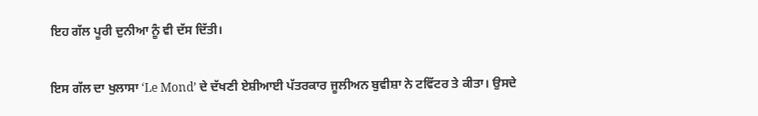ਇਹ ਗੱਲ ਪੂਰੀ ਦੁਨੀਆ ਨੂੰ ਵੀ ਦੱਸ ਦਿੱਤੀ।

ਇਸ ਗੱਲ ਦਾ ਖੁਲਾਸਾ ‘Le Mond’ ਦੇ ਦੱਖਣੀ ਏਸ਼ੀਆਈ ਪੱਤਰਕਾਰ ਜੂਲੀਅਨ ਬੁਵੀਸ਼ਾ ਨੇ ਟਵਿੱਟਰ ਤੇ ਕੀਤਾ। ਉਸਦੇ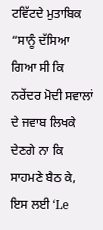ਟਵਿੱਟਦੇ ਮੁਤਾਬਿਕ “ਸਾਨੂੰ ਦੱਸਿਆ ਗਿਆ ਸੀ ਕਿ ਨਰੇਂਦਰ ਮੋਦੀ ਸਵਾਲਾਂ ਦੇ ਜਵਾਬ ਲਿਖਕੇ ਦੇਣਗੇ ਨਾ ਕਿ ਸਾਹਮਣੇ ਬੈਠ ਕੇ, ਇਸ ਲਈ ‘Le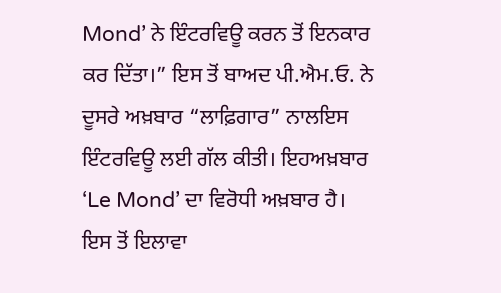Mond’ ਨੇ ਇੰਟਰਵਿਊ ਕਰਨ ਤੋਂ ਇਨਕਾਰ ਕਰ ਦਿੱਤਾ।” ਇਸ ਤੋਂ ਬਾਅਦ ਪੀ.ਐਮ.ਓ. ਨੇ ਦੂਸਰੇ ਅਖ਼ਬਾਰ “ਲਾਫ਼ਿਗਾਰ” ਨਾਲਇਸ ਇੰਟਰਵਿਊ ਲਈ ਗੱਲ ਕੀਤੀ। ਇਹਅਖ਼ਬਾਰ ‘Le Mond’ ਦਾ ਵਿਰੋਧੀ ਅਖ਼ਬਾਰ ਹੈ। ਇਸ ਤੋਂ ਇਲਾਵਾ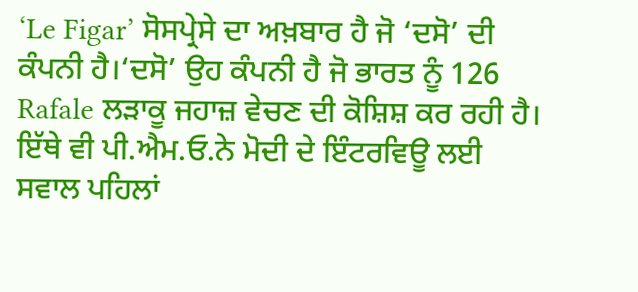‘Le Figar’ ਸੋਸਪ੍ਰੇਸੇ ਦਾ ਅਖ਼ਬਾਰ ਹੈ ਜੋ ‘ਦਸੋ’ ਦੀ ਕੰਪਨੀ ਹੈ।‘ਦਸੋ’ ਉਹ ਕੰਪਨੀ ਹੈ ਜੋ ਭਾਰਤ ਨੂੰ 126 Rafale ਲੜਾਕੂ ਜਹਾਜ਼ ਵੇਚਣ ਦੀ ਕੋਸ਼ਿਸ਼ ਕਰ ਰਹੀ ਹੈ। ਇੱਥੇ ਵੀ ਪੀ.ਐਮ.ਓ.ਨੇ ਮੋਦੀ ਦੇ ਇੰਟਰਵਿਊ ਲਈ ਸਵਾਲ ਪਹਿਲਾਂ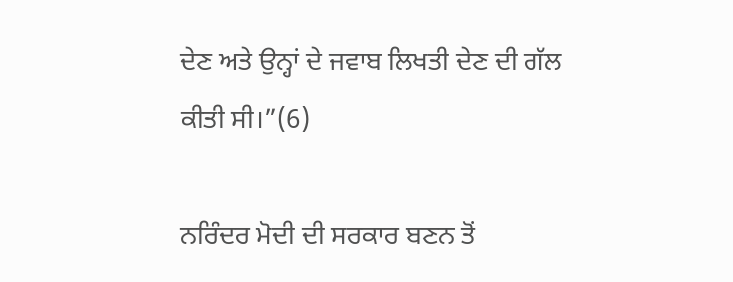ਦੇਣ ਅਤੇ ਉਨ੍ਹਾਂ ਦੇ ਜਵਾਬ ਲਿਖਤੀ ਦੇਣ ਦੀ ਗੱਲ ਕੀਤੀ ਸੀ।”(6)

ਨਰਿੰਦਰ ਮੋਦੀ ਦੀ ਸਰਕਾਰ ਬਣਨ ਤੋਂ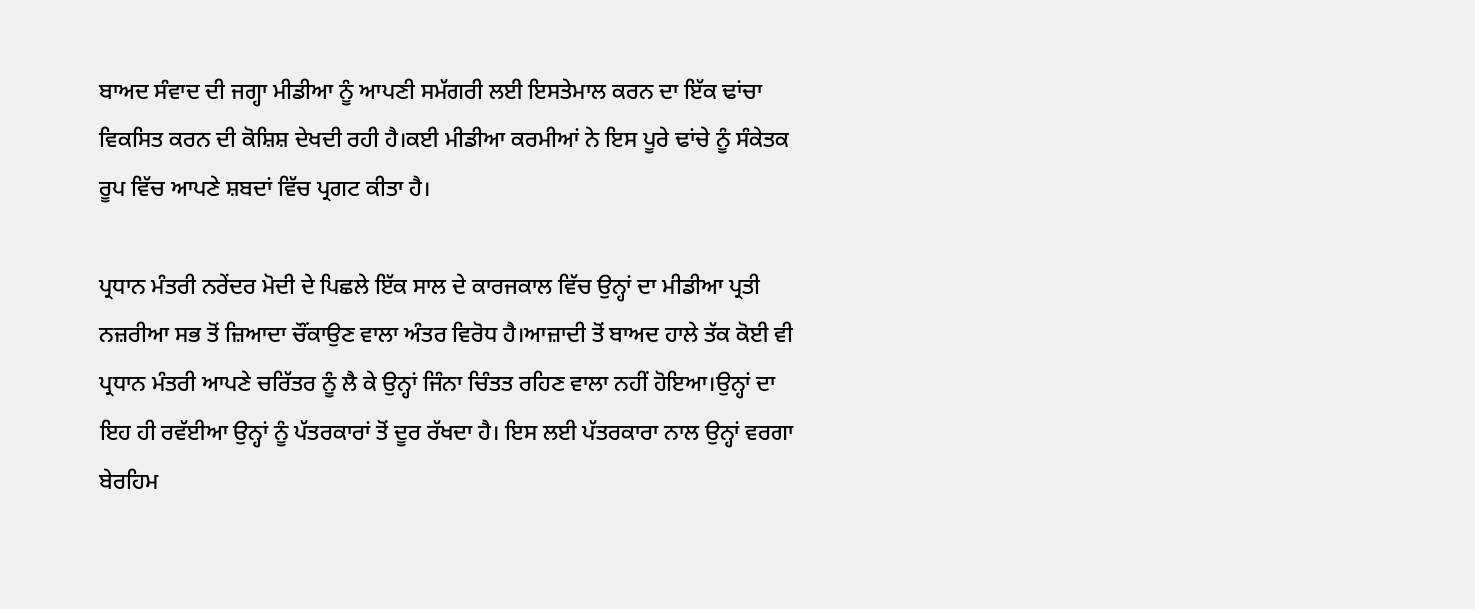ਬਾਅਦ ਸੰਵਾਦ ਦੀ ਜਗ੍ਹਾ ਮੀਡੀਆ ਨੂੰ ਆਪਣੀ ਸਮੱਗਰੀ ਲਈ ਇਸਤੇਮਾਲ ਕਰਨ ਦਾ ਇੱਕ ਢਾਂਚਾ ਵਿਕਸਿਤ ਕਰਨ ਦੀ ਕੋਸ਼ਿਸ਼ ਦੇਖਦੀ ਰਹੀ ਹੈ।ਕਈ ਮੀਡੀਆ ਕਰਮੀਆਂ ਨੇ ਇਸ ਪੂਰੇ ਢਾਂਚੇ ਨੂੰ ਸੰਕੇਤਕ ਰੂਪ ਵਿੱਚ ਆਪਣੇ ਸ਼ਬਦਾਂ ਵਿੱਚ ਪ੍ਰਗਟ ਕੀਤਾ ਹੈ।

ਪ੍ਰਧਾਨ ਮੰਤਰੀ ਨਰੇਂਦਰ ਮੋਦੀ ਦੇ ਪਿਛਲੇ ਇੱਕ ਸਾਲ ਦੇ ਕਾਰਜਕਾਲ ਵਿੱਚ ਉਨ੍ਹਾਂ ਦਾ ਮੀਡੀਆ ਪ੍ਰਤੀ ਨਜ਼ਰੀਆ ਸਭ ਤੋਂ ਜ਼ਿਆਦਾ ਚੌਂਕਾਉਣ ਵਾਲਾ ਅੰਤਰ ਵਿਰੋਧ ਹੈ।ਆਜ਼ਾਦੀ ਤੋਂ ਬਾਅਦ ਹਾਲੇ ਤੱਕ ਕੋਈ ਵੀ ਪ੍ਰਧਾਨ ਮੰਤਰੀ ਆਪਣੇ ਚਰਿੱਤਰ ਨੂੰ ਲੈ ਕੇ ਉਨ੍ਹਾਂ ਜਿੰਨਾ ਚਿੰਤਤ ਰਹਿਣ ਵਾਲਾ ਨਹੀਂ ਹੋਇਆ।ਉਨ੍ਹਾਂ ਦਾ ਇਹ ਹੀ ਰਵੱਈਆ ਉਨ੍ਹਾਂ ਨੂੰ ਪੱਤਰਕਾਰਾਂ ਤੋਂ ਦੂਰ ਰੱਖਦਾ ਹੈ। ਇਸ ਲਈ ਪੱਤਰਕਾਰਾ ਨਾਲ ਉਨ੍ਹਾਂ ਵਰਗਾ ਬੇਰਹਿਮ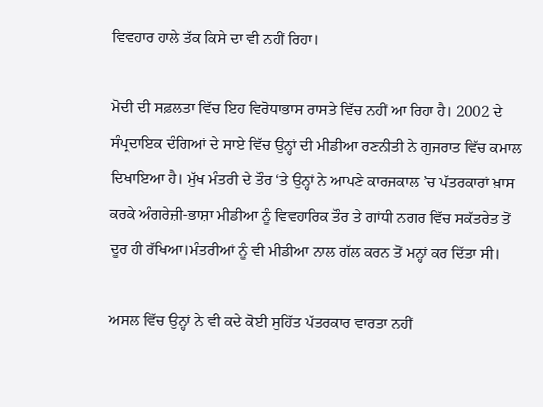ਵਿਵਹਾਰ ਹਾਲੇ ਤੱਕ ਕਿਸੇ ਦਾ ਵੀ ਨਹੀਂ ਰਿਹਾ।

ਮੋਦੀ ਦੀ ਸਫ਼ਲਤਾ ਵਿੱਚ ਇਹ ਵਿਰੋਧਾਭਾਸ ਰਾਸਤੇ ਵਿੱਚ ਨਹੀਂ ਆ ਰਿਹਾ ਹੈ। 2002 ਦੇ ਸੰਪ੍ਰਦਾਇਕ ਦੰਗਿਆਂ ਦੇ ਸਾਏ ਵਿੱਚ ਉਨ੍ਹਾਂ ਦੀ ਮੀਡੀਆ ਰਣਨੀਤੀ ਨੇ ਗੁਜਰਾਤ ਵਿੱਚ ਕਮਾਲ ਦਿਖਾਇਆ ਹੈ। ਮੁੱਖ ਮੰਤਰੀ ਦੇ ਤੌਰ ‘ਤੇ ਉਨ੍ਹਾਂ ਨੇ ਆਪਣੇ ਕਾਰਜਕਾਲ ’ਚ ਪੱਤਰਕਾਰਾਂ ਖ਼ਾਸ ਕਰਕੇ ਅੰਗਰੇਜ਼ੀ-ਭਾਸ਼ਾ ਮੀਡੀਆ ਨੂੰ ਵਿਵਹਾਰਿਕ ਤੌਰ ਤੇ ਗਾਂਧੀ ਨਗਰ ਵਿੱਚ ਸਕੱਤਰੇਤ ਤੋਂ ਦੂਰ ਹੀ ਰੱਖਿਆ।ਮੰਤਰੀਆਂ ਨੂੰ ਵੀ ਮੀਡੀਆ ਨਾਲ ਗੱਲ ਕਰਨ ਤੋਂ ਮਨ੍ਹਾਂ ਕਰ ਦਿੱਤਾ ਸੀ।

ਅਸਲ ਵਿੱਚ ਉਨ੍ਹਾਂ ਨੇ ਵੀ ਕਦੇ ਕੋਈ ਸੁਹਿੱਤ ਪੱਤਰਕਾਰ ਵਾਰਤਾ ਨਹੀਂ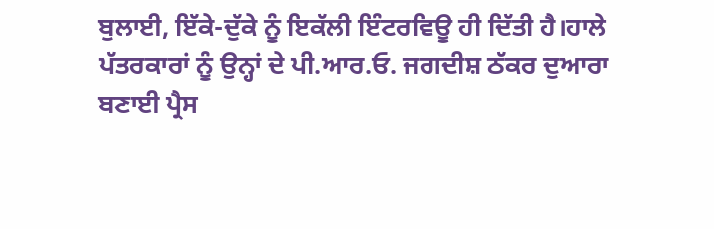ਬੁਲਾਈ, ਇੱਕੇ-ਦੁੱਕੇ ਨੂੰ ਇਕੱਲੀ ਇੰਟਰਵਿਊ ਹੀ ਦਿੱਤੀ ਹੈ।ਹਾਲੇ ਪੱਤਰਕਾਰਾਂ ਨੂੰ ਉਨ੍ਹਾਂ ਦੇ ਪੀ.ਆਰ.ਓ. ਜਗਦੀਸ਼ ਠੱਕਰ ਦੁਆਰਾ ਬਣਾਈ ਪ੍ਰੈਸ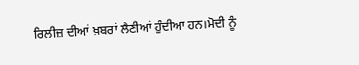ਰਿਲੀਜ਼ ਦੀਆਂ ਖ਼ਬਰਾਂ ਲੈਣੀਆਂ ਹੁੰਦੀਆ ਹਨ।ਮੋਦੀ ਨੂੰ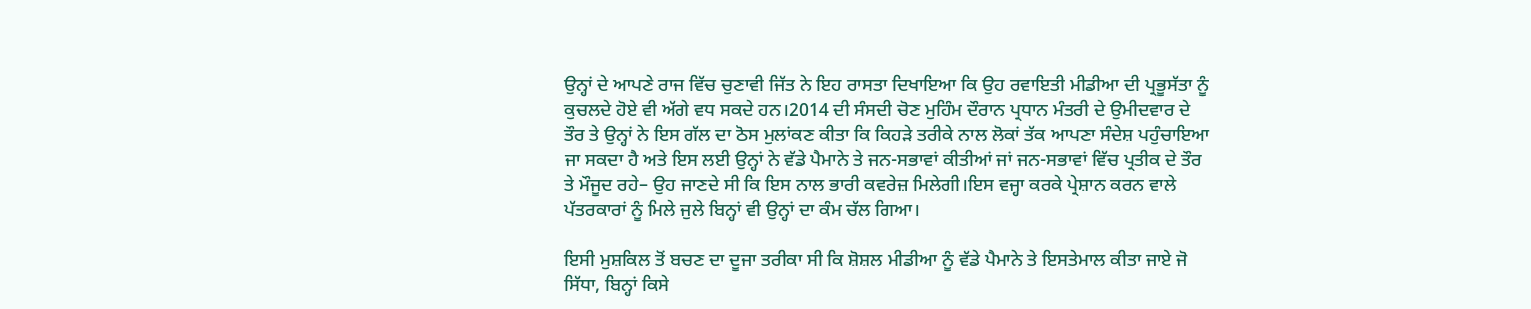ਉਨ੍ਹਾਂ ਦੇ ਆਪਣੇ ਰਾਜ ਵਿੱਚ ਚੁਣਾਵੀ ਜਿੱਤ ਨੇ ਇਹ ਰਾਸਤਾ ਦਿਖਾਇਆ ਕਿ ਉਹ ਰਵਾਇਤੀ ਮੀਡੀਆ ਦੀ ਪ੍ਰਭੂਸੱਤਾ ਨੂੰ ਕੁਚਲਦੇ ਹੋਏ ਵੀ ਅੱਗੇ ਵਧ ਸਕਦੇ ਹਨ।2014 ਦੀ ਸੰਸਦੀ ਚੋਣ ਮੁਹਿੰਮ ਦੌਰਾਨ ਪ੍ਰਧਾਨ ਮੰਤਰੀ ਦੇ ਉਮੀਦਵਾਰ ਦੇ ਤੌਰ ਤੇ ਉਨ੍ਹਾਂ ਨੇ ਇਸ ਗੱਲ ਦਾ ਠੋਸ ਮੁਲਾਂਕਣ ਕੀਤਾ ਕਿ ਕਿਹੜੇ ਤਰੀਕੇ ਨਾਲ ਲੋਕਾਂ ਤੱਕ ਆਪਣਾ ਸੰਦੇਸ਼ ਪਹੁੰਚਾਇਆ ਜਾ ਸਕਦਾ ਹੈ ਅਤੇ ਇਸ ਲਈ ਉਨ੍ਹਾਂ ਨੇ ਵੱਡੇ ਪੈਮਾਨੇ ਤੇ ਜਨ-ਸਭਾਵਾਂ ਕੀਤੀਆਂ ਜਾਂ ਜਨ-ਸਭਾਵਾਂ ਵਿੱਚ ਪ੍ਰਤੀਕ ਦੇ ਤੌਰ ਤੇ ਮੌਜੂਦ ਰਹੇ– ਉਹ ਜਾਣਦੇ ਸੀ ਕਿ ਇਸ ਨਾਲ ਭਾਰੀ ਕਵਰੇਜ਼ ਮਿਲੇਗੀ।ਇਸ ਵਜ੍ਹਾ ਕਰਕੇ ਪ੍ਰੇਸ਼ਾਨ ਕਰਨ ਵਾਲੇ ਪੱਤਰਕਾਰਾਂ ਨੂੰ ਮਿਲੇ ਜੁਲੇ ਬਿਨ੍ਹਾਂ ਵੀ ਉਨ੍ਹਾਂ ਦਾ ਕੰਮ ਚੱਲ ਗਿਆ।

ਇਸੀ ਮੁਸ਼ਕਿਲ ਤੋਂ ਬਚਣ ਦਾ ਦੂਜਾ ਤਰੀਕਾ ਸੀ ਕਿ ਸ਼ੋਸ਼ਲ ਮੀਡੀਆ ਨੂੰ ਵੱਡੇ ਪੈਮਾਨੇ ਤੇ ਇਸਤੇਮਾਲ ਕੀਤਾ ਜਾਏ ਜੋ ਸਿੱਧਾ, ਬਿਨ੍ਹਾਂ ਕਿਸੇ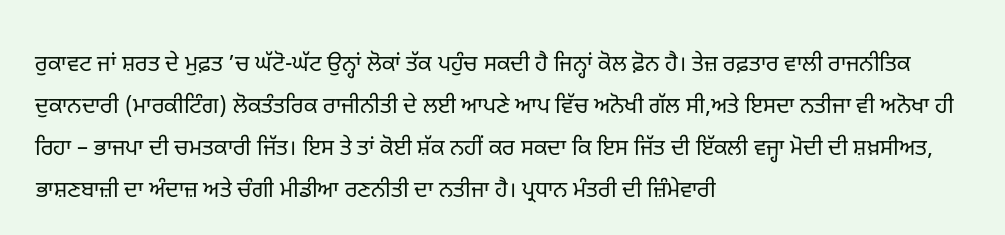ਰੁਕਾਵਟ ਜਾਂ ਸ਼ਰਤ ਦੇ ਮੁਫ਼ਤ ’ਚ ਘੱਟੋ-ਘੱਟ ਉਨ੍ਹਾਂ ਲੋਕਾਂ ਤੱਕ ਪਹੁੰਚ ਸਕਦੀ ਹੈ ਜਿਨ੍ਹਾਂ ਕੋਲ ਫ਼ੋਨ ਹੈ। ਤੇਜ਼ ਰਫ਼ਤਾਰ ਵਾਲੀ ਰਾਜਨੀਤਿਕ ਦੁਕਾਨਦਾਰੀ (ਮਾਰਕੀਟਿੰਗ) ਲੋਕਤੰਤਰਿਕ ਰਾਜੀਨੀਤੀ ਦੇ ਲਈ ਆਪਣੇ ਆਪ ਵਿੱਚ ਅਨੋਖੀ ਗੱਲ ਸੀ,ਅਤੇ ਇਸਦਾ ਨਤੀਜਾ ਵੀ ਅਨੋਖਾ ਹੀ ਰਿਹਾ – ਭਾਜਪਾ ਦੀ ਚਮਤਕਾਰੀ ਜਿੱਤ। ਇਸ ਤੇ ਤਾਂ ਕੋਈ ਸ਼ੱਕ ਨਹੀਂ ਕਰ ਸਕਦਾ ਕਿ ਇਸ ਜਿੱਤ ਦੀ ਇੱਕਲੀ ਵਜ੍ਹਾ ਮੋਦੀ ਦੀ ਸ਼ਖ਼ਸੀਅਤ, ਭਾਸ਼ਣਬਾਜ਼ੀ ਦਾ ਅੰਦਾਜ਼ ਅਤੇ ਚੰਗੀ ਮੀਡੀਆ ਰਣਨੀਤੀ ਦਾ ਨਤੀਜਾ ਹੈ। ਪ੍ਰਧਾਨ ਮੰਤਰੀ ਦੀ ਜ਼ਿੰਮੇਵਾਰੀ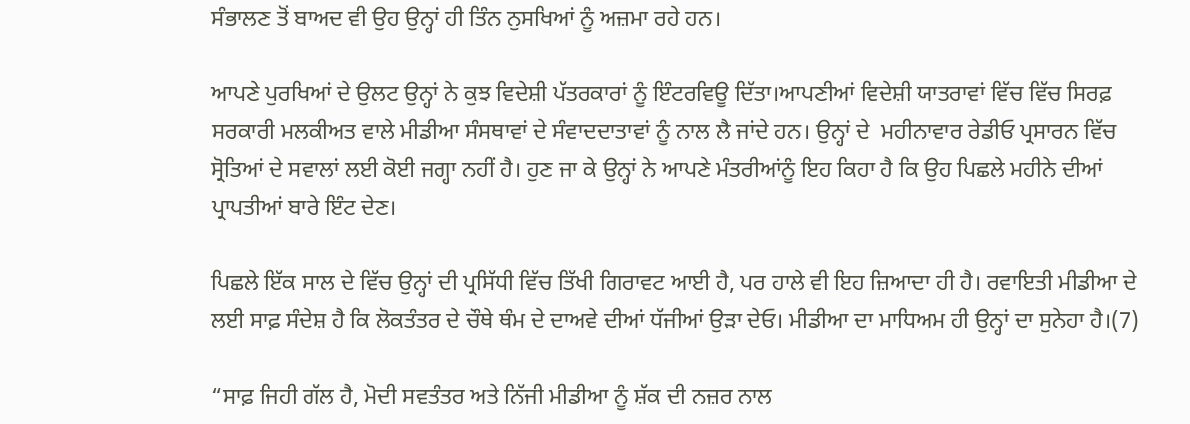ਸੰਭਾਲਣ ਤੋਂ ਬਾਅਦ ਵੀ ਉਹ ਉਨ੍ਹਾਂ ਹੀ ਤਿੰਨ ਨੁਸਖਿਆਂ ਨੂੰ ਅਜ਼ਮਾ ਰਹੇ ਹਨ।

ਆਪਣੇ ਪੁਰਖਿਆਂ ਦੇ ਉਲਟ ਉਨ੍ਹਾਂ ਨੇ ਕੁਝ ਵਿਦੇਸ਼ੀ ਪੱਤਰਕਾਰਾਂ ਨੂੰ ਇੰਟਰਵਿਊ ਦਿੱਤਾ।ਆਪਣੀਆਂ ਵਿਦੇਸ਼ੀ ਯਾਤਰਾਵਾਂ ਵਿੱਚ ਵਿੱਚ ਸਿਰਫ਼ ਸਰਕਾਰੀ ਮਲਕੀਅਤ ਵਾਲੇ ਮੀਡੀਆ ਸੰਸਥਾਵਾਂ ਦੇ ਸੰਵਾਦਦਾਤਾਵਾਂ ਨੂੰ ਨਾਲ ਲੈ ਜਾਂਦੇ ਹਨ। ਉਨ੍ਹਾਂ ਦੇ  ਮਹੀਨਾਵਾਰ ਰੇਡੀਓ ਪ੍ਰਸਾਰਨ ਵਿੱਚ ਸ੍ਰੋਤਿਆਂ ਦੇ ਸਵਾਲਾਂ ਲਈ ਕੋਈ ਜਗ੍ਹਾ ਨਹੀਂ ਹੈ। ਹੁਣ ਜਾ ਕੇ ਉਨ੍ਹਾਂ ਨੇ ਆਪਣੇ ਮੰਤਰੀਆਂਨੂੰ ਇਹ ਕਿਹਾ ਹੈ ਕਿ ਉਹ ਪਿਛਲੇ ਮਹੀਨੇ ਦੀਆਂ ਪ੍ਰਾਪਤੀਆਂ ਬਾਰੇ ਇੰਟ ਦੇਣ।

ਪਿਛਲੇ ਇੱਕ ਸਾਲ ਦੇ ਵਿੱਚ ਉਨ੍ਹਾਂ ਦੀ ਪ੍ਰਸਿੱਧੀ ਵਿੱਚ ਤਿੱਖੀ ਗਿਰਾਵਟ ਆਈ ਹੈ, ਪਰ ਹਾਲੇ ਵੀ ਇਹ ਜ਼ਿਆਦਾ ਹੀ ਹੈ। ਰਵਾਇਤੀ ਮੀਡੀਆ ਦੇ ਲਈ ਸਾਫ਼ ਸੰਦੇਸ਼ ਹੈ ਕਿ ਲੋਕਤੰਤਰ ਦੇ ਚੌਥੇ ਥੰਮ ਦੇ ਦਾਅਵੇ ਦੀਆਂ ਧੱਜੀਆਂ ਉੜਾ ਦੇਓ। ਮੀਡੀਆ ਦਾ ਮਾਧਿਅਮ ਹੀ ਉਨ੍ਹਾਂ ਦਾ ਸੁਨੇਹਾ ਹੈ।(7)

“ਸਾਫ਼ ਜਿਹੀ ਗੱਲ ਹੈ, ਮੋਦੀ ਸਵਤੰਤਰ ਅਤੇ ਨਿੱਜੀ ਮੀਡੀਆ ਨੂੰ ਸ਼ੱਕ ਦੀ ਨਜ਼ਰ ਨਾਲ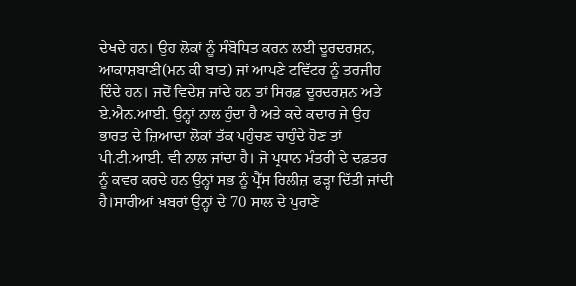ਦੇਖਦੇ ਹਨ। ਉਹ ਲੋਕਾਂ ਨੂੰ ਸੰਬੋਧਿਤ ਕਰਨ ਲਈ ਦੂਰਦਰਸ਼ਨ, ਆਕਾਸ਼ਬਾਣੀ(ਮਨ ਕੀ ਬਾਤ) ਜਾਂ ਆਪਣੇ ਟਵਿੱਟਰ ਨੂੰ ਤਰਜੀਹ ਦਿੰਦੇ ਹਨ। ਜਦੋਂ ਵਿਦੇਸ਼ ਜਾਂਦੇ ਹਨ ਤਾਂ ਸਿਰਫ਼ ਦੂਰਦਰਸ਼ਨ ਅਤੇ ਏ.ਐਨ.ਆਈ. ਉਨ੍ਹਾਂ ਨਾਲ ਹੁੰਦਾ ਹੈ ਅਤੇ ਕਦੇ ਕਦਾਰ ਜੇ ਉਹ ਭਾਰਤ ਦੇ ਜ਼ਿਆਦਾ ਲੋਕਾਂ ਤੱਕ ਪਹੁੰਚਣ ਚਾਹੁੰਦੇ ਹੋਣ ਤਾਂ ਪੀ.ਟੀ.ਆਈ. ਵੀ ਨਾਲ ਜਾਂਦਾ ਹੈ। ਜੋ ਪ੍ਰਧਾਨ ਮੰਤਰੀ ਦੇ ਦਫ਼ਤਰ ਨੂੰ ਕਵਰ ਕਰਦੇ ਹਨ ਉਨ੍ਹਾਂ ਸਭ ਨੂੰ ਪ੍ਰੈੱਸ ਰਿਲੀਜ਼ ਫੜ੍ਹਾ ਦਿੱਤੀ ਜਾਂਦੀ ਹੈ।ਸਾਰੀਆਂ ਖ਼ਬਰਾਂ ਉਨ੍ਹਾਂ ਦੇ 70 ਸਾਲ ਦੇ ਪੁਰਾਣੇ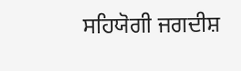ਸਹਿਯੋਗੀ ਜਗਦੀਸ਼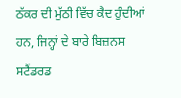ਠੱਕਰ ਦੀ ਮੁੱਠੀ ਵਿੱਚ ਕੈਦ ਹੁੰਦੀਆਂ ਹਨ, ਜਿਨ੍ਹਾਂ ਦੇ ਬਾਰੇ ਬਿਜ਼ਨਸ ਸਟੈਂਡਰਡ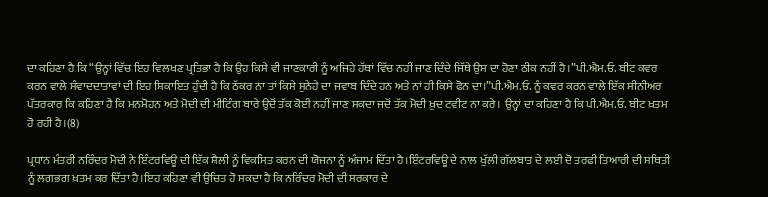ਦਾ ਕਹਿਣਾ ਹੈ ਕਿ “ਉਨ੍ਹਾਂ ਵਿੱਚ ਇਹ ਵਿਲਖਣ ਪ੍ਰਤਿਭਾ ਹੈ ਕਿ ਉਹ ਕਿਸੇ ਵੀ ਜਾਣਕਾਰੀ ਨੂੰ ਅਜਿਹੇ ਹੱਥਾਂ ਵਿੱਚ ਨਹੀਂ ਜਾਣ ਦਿੰਦੇ ਜਿੱਥੇ ਉਸ ਦਾ ਹੋਣਾ ਠੀਕ ਨਹੀਂ ਹੈ।”ਪੀ.ਐਮ.ਓ. ਬੀਟ ਕਵਰ ਕਰਨ ਵਾਲੇ ਸੰਵਾਦਦਾਤਾਵਾਂ ਦੀ ਇਹ ਸ਼ਿਕਾਇਤ ਹੁੰਦੀ ਹੈ ਕਿ ਠੱਕਰ ਨਾ ਤਾਂ ਕਿਸੇ ਸੁਨੇਹੇ ਦਾ ਜਵਾਬ ਦਿੰਦੇ ਹਨ ਅਤੇ ਨਾਂ ਹੀ ਕਿਸੇ ਫੋਨ ਦਾ।”ਪੀ.ਐਮ.ਓ. ਨੂੰ ਕਵਰ ਕਰਨ ਵਾਲੇ ਇੱਕ ਸੀਨੀਅਰ ਪੱਤਰਕਾਰ ਕਿ ਕਹਿਣਾ ਹੈ ਕਿ ਮਨਮੋਹਨ ਅਤੇ ਮੋਦੀ ਦੀ ਮੀਟਿੰਗ ਬਾਰੇ ਉਦੋਂ ਤੱਕ ਕੋਈ ਨਹੀਂ ਜਾਣ ਸਕਦਾ ਜਦੋਂ ਤੱਕ ਮੋਦੀ ਖ਼ੁਦ ਟਵੀਟ ਨਾ ਕਰੇ। ਉਨ੍ਹਾਂ ਦਾ ਕਹਿਣਾ ਹੈ ਕਿ ਪੀ.ਐਮ.ਓ. ਬੀਟ ਖ਼ਤਮ ਹੋ ਰਹੀ ਹੈ।(8)

ਪ੍ਰਧਾਨ ਮੰਤਰੀ ਨਰਿੰਦਰ ਮੋਦੀ ਨੇ ਇੰਟਰਵਿਊ ਦੀ ਇੱਕ ਸ਼ੈਲੀ ਨੂੰ ਵਿਕਸਿਤ ਕਰਨ ਦੀ ਯੋਜਨਾ ਨੂੰ ਅੰਜਾਮ ਦਿੱਤਾ ਹੈ।ਇੰਟਰਵਿਊ ਦੇ ਨਾਲ ਖੁੱਲੀ ਗੱਲਬਾਤ ਦੇ ਲਈ ਦੋ ਤਰਫੀ ਤਿਆਰੀ ਦੀ ਸਥਿਤੀ ਨੂੰ ਲਗਭਗ ਖ਼ਤਮ ਕਰ ਦਿੱਤਾ ਹੈ।ਇਹ ਕਹਿਣਾ ਵੀ ਉਚਿਤ ਹੋ ਸਕਦਾ ਹੈ ਕਿ ਨਰਿੰਦਰ ਮੋਦੀ ਦੀ ਸਰਕਾਰ ਦੇ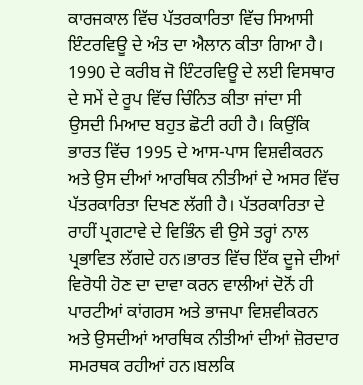ਕਾਰਜਕਾਲ ਵਿੱਚ ਪੱਤਰਕਾਰਿਤਾ ਵਿੱਚ ਸਿਆਸੀ ਇੰਟਰਵਿਊ ਦੇ ਅੰਤ ਦਾ ਐਲਾਨ ਕੀਤਾ ਗਿਆ ਹੈ। 1990 ਦੇ ਕਰੀਬ ਜੋ ਇੰਟਰਵਿਊ ਦੇ ਲਈ ਵਿਸਥਾਰ ਦੇ ਸਮੇਂ ਦੇ ਰੂਪ ਵਿੱਚ ਚਿੰਨਿਤ ਕੀਤਾ ਜਾਂਦਾ ਸੀ ਉਸਦੀ ਮਿਆਦ ਬਹੁਤ ਛੋਟੀ ਰਹੀ ਹੈ। ਕਿਉਂਕਿ ਭਾਰਤ ਵਿੱਚ 1995 ਦੇ ਆਸ-ਪਾਸ ਵਿਸ਼ਵੀਕਰਨ ਅਤੇ ਉਸ ਦੀਆਂ ਆਰਥਿਕ ਨੀਤੀਆਂ ਦੇ ਅਸਰ ਵਿੱਚ ਪੱਤਰਕਾਰਿਤਾ ਦਿਖਣ ਲੱਗੀ ਹੈ। ਪੱਤਰਕਾਰਿਤਾ ਦੇ ਰਾਹੀਂ ਪ੍ਰਗਟਾਵੇ ਦੇ ਵਿਭਿੰਨ ਵੀ ਉਸੇ ਤਰ੍ਹਾਂ ਨਾਲ ਪ੍ਰਭਾਵਿਤ ਲੱਗਦੇ ਹਨ।ਭਾਰਤ ਵਿੱਚ ਇੱਕ ਦੂਜੇ ਦੀਆਂ ਵਿਰੋਧੀ ਹੋਣ ਦਾ ਦਾਵਾ ਕਰਨ ਵਾਲੀਆਂ ਦੋਨੋਂ ਹੀ ਪਾਰਟੀਆਂ ਕਾਂਗਰਸ ਅਤੇ ਭਾਜਪਾ ਵਿਸ਼ਵੀਕਰਨ ਅਤੇ ਉਸਦੀਆਂ ਆਰਥਿਕ ਨੀਤੀਆਂ ਦੀਆਂ ਜ਼ੋਰਦਾਰ ਸਮਰਥਕ ਰਹੀਆਂ ਹਨ।ਬਲਕਿ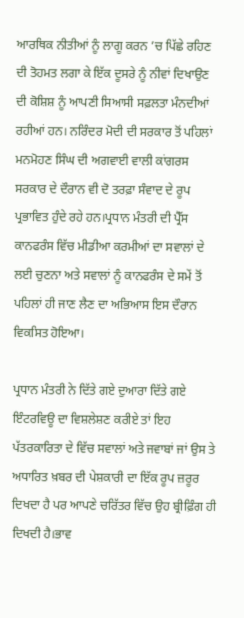ਆਰਥਿਕ ਨੀਤੀਆਂ ਨੂੰ ਲਾਗੂ ਕਰਨ ’ਚ ਪਿੱਛੇ ਰਹਿਣ ਦੀ ਤੋਹਮਤ ਲਗਾ ਕੇ ਇੱਕ ਦੂਸਰੇ ਨੂੰ ਨੀਵਾਂ ਦਿਖਾਉਣ ਦੀ ਕੋਸ਼ਿਸ਼ ਨੂੰ ਆਪਣੀ ਸਿਆਸੀ ਸਫ਼ਲਤਾ ਮੰਨਦੀਆਂ ਰਹੀਆਂ ਹਨ। ਨਰਿੰਦਰ ਮੋਦੀ ਦੀ ਸਰਕਾਰ ਤੋਂ ਪਹਿਲਾਂ ਮਨਮੋਹਣ ਸਿੰਘ ਦੀ ਅਗਵਾਈ ਵਾਲੀ ਕਾਂਗਰਸ ਸਰਕਾਰ ਦੇ ਦੌਰਾਨ ਵੀ ਦੋ ਤਰਫ਼ਾ ਸੰਵਾਦ ਦੇ ਰੂਪ ਪ੍ਰਭਾਵਿਤ ਹੁੰਦੇ ਰਹੇ ਹਨ।ਪ੍ਰਧਾਨ ਮੰਤਰੀ ਦੀ ਪ੍ਰੈੱਸ ਕਾਨਫਰੰਸ ਵਿੱਚ ਮੀਡੀਆ ਕਰਮੀਆਂ ਦਾ ਸਵਾਲਾਂ ਦੇ ਲਈ ਚੁਣਨਾ ਅਤੇ ਸਵਾਲਾਂ ਨੂੰ ਕਾਨਫਰੰਸ ਦੇ ਸਮੇਂ ਤੋਂ ਪਹਿਲਾਂ ਹੀ ਜਾਣ ਲੈਣ ਦਾ ਅਭਿਆਸ ਇਸ ਦੌਰਾਨ ਵਿਕਸਿਤ ਹੋਇਆ।

ਪ੍ਰਧਾਨ ਮੰਤਰੀ ਨੇ ਦਿੱਤੇ ਗਏ ਦੁਆਰਾ ਦਿੱਤੇ ਗਏ ਇੰਟਰਵਿਊ ਦਾ ਵਿਸ਼ਲੇਸ਼ਣ ਕਰੀਏ ਤਾਂ ਇਹ ਪੱਤਰਕਾਰਿਤਾ ਦੇ ਵਿੱਚ ਸਵਾਲਾਂ ਅਤੇ ਜਵਾਬਾਂ ਜਾਂ ਉਸ ਤੇ ਅਧਾਰਿਤ ਖ਼ਬਰ ਦੀ ਪੇਸ਼ਕਾਰੀ ਦਾ ਇੱਕ ਰੂਪ ਜ਼ਰੂਰ ਦਿਖਦਾ ਹੈ ਪਰ ਆਪਣੇ ਚਰਿੱਤਰ ਵਿੱਚ ਉਹ ਬ੍ਰੀਫ਼ਿੰਗ ਹੀ ਦਿਖਦੀ ਹੈ।ਭਾਵ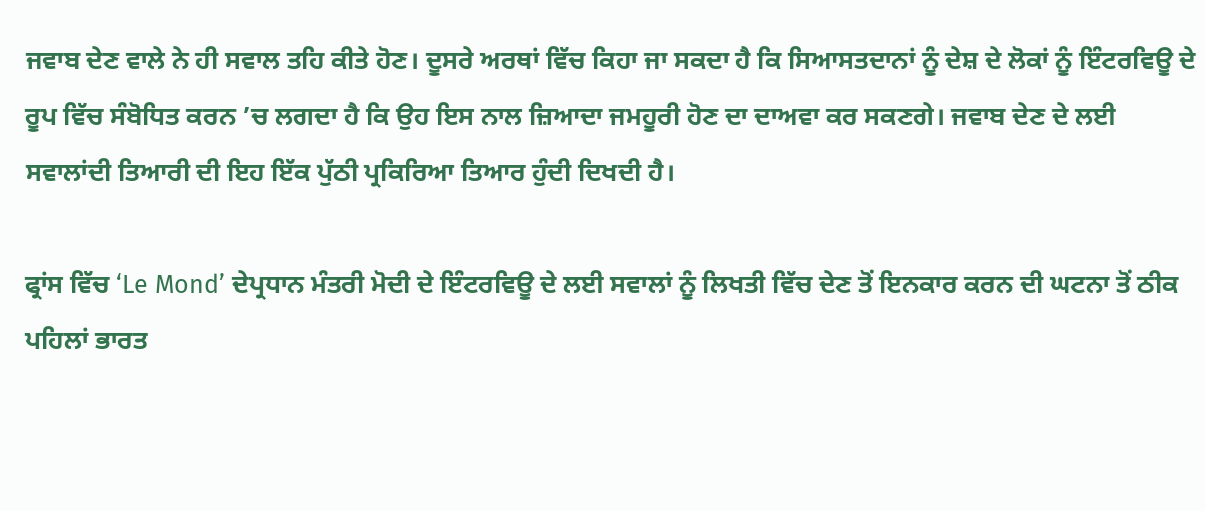ਜਵਾਬ ਦੇਣ ਵਾਲੇ ਨੇ ਹੀ ਸਵਾਲ ਤਹਿ ਕੀਤੇ ਹੋਣ। ਦੂਸਰੇ ਅਰਥਾਂ ਵਿੱਚ ਕਿਹਾ ਜਾ ਸਕਦਾ ਹੈ ਕਿ ਸਿਆਸਤਦਾਨਾਂ ਨੂੰ ਦੇਸ਼ ਦੇ ਲੋਕਾਂ ਨੂੰ ਇੰਟਰਵਿਊ ਦੇ ਰੂਪ ਵਿੱਚ ਸੰਬੋਧਿਤ ਕਰਨ ’ਚ ਲਗਦਾ ਹੈ ਕਿ ਉਹ ਇਸ ਨਾਲ ਜ਼ਿਆਦਾ ਜਮਹੂਰੀ ਹੋਣ ਦਾ ਦਾਅਵਾ ਕਰ ਸਕਣਗੇ। ਜਵਾਬ ਦੇਣ ਦੇ ਲਈ ਸਵਾਲਾਂਦੀ ਤਿਆਰੀ ਦੀ ਇਹ ਇੱਕ ਪੁੱਠੀ ਪ੍ਰਕਿਰਿਆ ਤਿਆਰ ਹੁੰਦੀ ਦਿਖਦੀ ਹੈ।

ਫ੍ਰਾਂਸ ਵਿੱਚ ‘Le Mond’ ਦੇਪ੍ਰਧਾਨ ਮੰਤਰੀ ਮੋਦੀ ਦੇ ਇੰਟਰਵਿਊ ਦੇ ਲਈ ਸਵਾਲਾਂ ਨੂੰ ਲਿਖਤੀ ਵਿੱਚ ਦੇਣ ਤੋਂ ਇਨਕਾਰ ਕਰਨ ਦੀ ਘਟਨਾ ਤੋਂ ਠੀਕ ਪਹਿਲਾਂ ਭਾਰਤ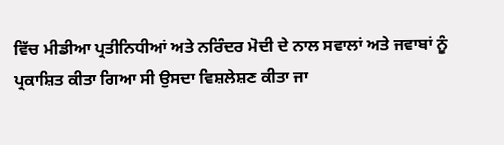ਵਿੱਚ ਮੀਡੀਆ ਪ੍ਰਤੀਨਿਧੀਆਂ ਅਤੇ ਨਰਿੰਦਰ ਮੋਦੀ ਦੇ ਨਾਲ ਸਵਾਲਾਂ ਅਤੇ ਜਵਾਬਾਂ ਨੂੰ ਪ੍ਰਕਾਸ਼ਿਤ ਕੀਤਾ ਗਿਆ ਸੀ ਉਸਦਾ ਵਿਸ਼ਲੇਸ਼ਣ ਕੀਤਾ ਜਾ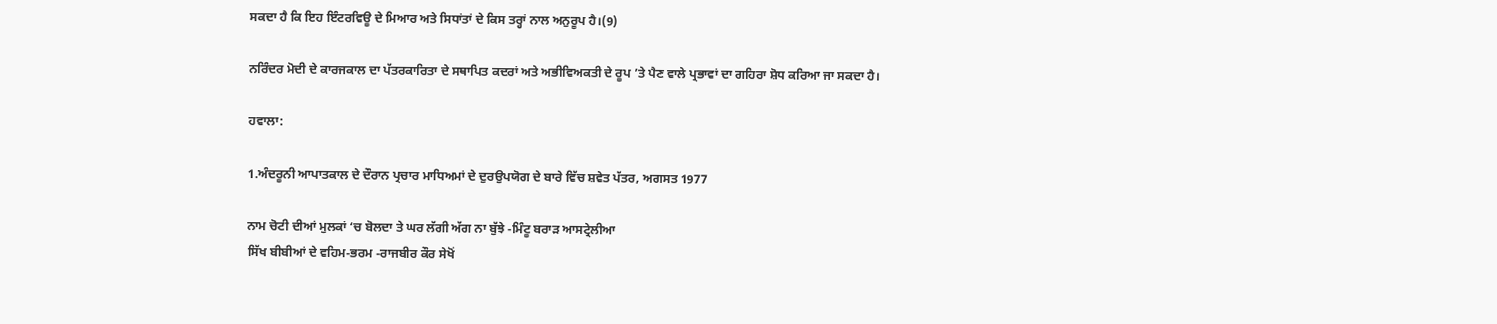ਸਕਦਾ ਹੈ ਕਿ ਇਹ ਇੰਟਰਵਿਊ ਦੇ ਮਿਆਰ ਅਤੇ ਸਿਧਾਂਤਾਂ ਦੇ ਕਿਸ ਤਰ੍ਹਾਂ ਨਾਲ ਅਨੁਰੂਪ ਹੈ।(9)

ਨਰਿੰਦਰ ਮੋਦੀ ਦੇ ਕਾਰਜਕਾਲ ਦਾ ਪੱਤਰਕਾਰਿਤਾ ਦੇ ਸਥਾਪਿਤ ਕਦਰਾਂ ਅਤੇ ਅਭੀਵਿਅਕਤੀ ਦੇ ਰੂਪ ’ਤੇ ਪੈਣ ਵਾਲੇ ਪ੍ਰਭਾਵਾਂ ਦਾ ਗਹਿਰਾ ਸ਼ੋਧ ਕਰਿਆ ਜਾ ਸਕਦਾ ਹੈ।

ਹਵਾਲਾ:

1.ਅੰਦਰੂਨੀ ਆਪਾਤਕਾਲ ਦੇ ਦੌਰਾਨ ਪ੍ਰਚਾਰ ਮਾਧਿਅਮਾਂ ਦੇ ਦੁਰਉਪਯੋਗ ਦੇ ਬਾਰੇ ਵਿੱਚ ਸ਼ਵੇਤ ਪੱਤਰ, ਅਗਸਤ 1977

ਨਾਮ ਚੋਟੀ ਦੀਆਂ ਮੁਲਕਾਂ ‘ਚ ਬੋਲਦਾ ਤੇ ਘਰ ਲੱਗੀ ਅੱਗ ਨਾ ਬੁੱਝੇ -ਮਿੰਟੂ ਬਰਾੜ ਆਸਟ੍ਰੇਲੀਆ
ਸਿੱਖ ਬੀਬੀਆਂ ਦੇ ਵਹਿਮ-ਭਰਮ -ਰਾਜਬੀਰ ਕੌਰ ਸੇਖੋਂ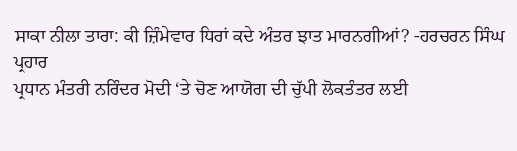ਸਾਕਾ ਨੀਲਾ ਤਾਰਾ: ਕੀ ਜ਼ਿੰਮੇਵਾਰ ਧਿਰਾਂ ਕਦੇ ਅੰਤਰ ਝਾਤ ਮਾਰਨਗੀਆਂ? -ਹਰਚਰਨ ਸਿੰਘ ਪ੍ਰਹਾਰ
ਪ੍ਰਧਾਨ ਮੰਤਰੀ ਨਰਿੰਦਰ ਮੋਦੀ ‘ਤੇ ਚੋਣ ਆਯੋਗ ਦੀ ਚੁੱਪੀ ਲੋਕਤੰਤਰ ਲਈ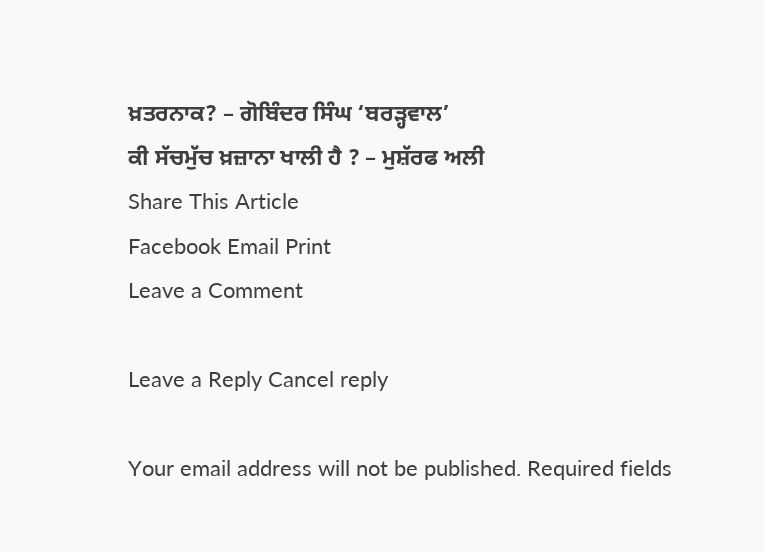ਖ਼ਤਰਨਾਕ? – ਗੋਬਿੰਦਰ ਸਿੰਘ ‘ਬਰੜ੍ਹਵਾਲ’
ਕੀ ਸੱਚਮੁੱਚ ਖ਼ਜ਼ਾਨਾ ਖਾਲੀ ਹੈ ? – ਮੁਸ਼ੱਰਫ ਅਲੀ
Share This Article
Facebook Email Print
Leave a Comment

Leave a Reply Cancel reply

Your email address will not be published. Required fields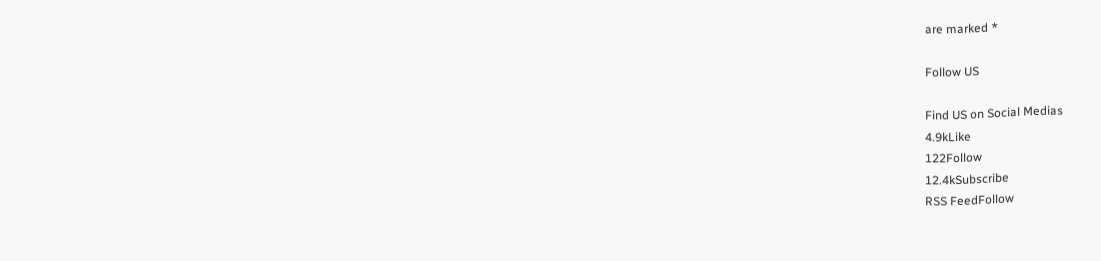are marked *

Follow US

Find US on Social Medias
4.9kLike
122Follow
12.4kSubscribe
RSS FeedFollow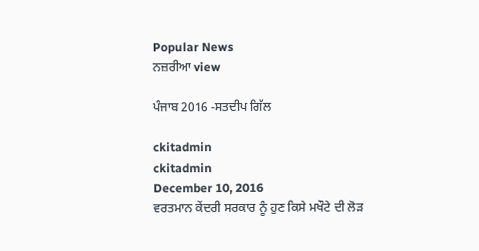Popular News
ਨਜ਼ਰੀਆ view

ਪੰਜਾਬ 2016 -ਸਤਦੀਪ ਗਿੱਲ

ckitadmin
ckitadmin
December 10, 2016
ਵਰਤਮਾਨ ਕੇਂਦਰੀ ਸਰਕਾਰ ਨੂੰ ਹੁਣ ਕਿਸੇ ਮਖੌਟੇ ਦੀ ਲੋੜ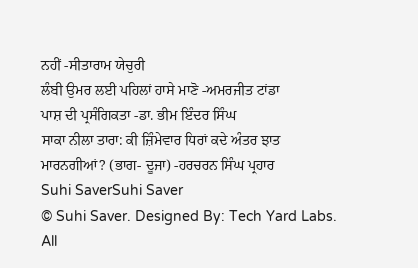ਨਹੀਂ -ਸੀਤਾਰਾਮ ਯੇਚੁਰੀ
ਲੰਬੀ ਉਮਰ ਲਈ ਪਹਿਲਾਂ ਹਾਸੇ ਮਾਣੋ -ਅਮਰਜੀਤ ਟਾਂਡਾ
ਪਾਸ਼ ਦੀ ਪ੍ਰਸੰਗਿਕਤਾ -ਡਾ. ਭੀਮ ਇੰਦਰ ਸਿੰਘ
ਸਾਕਾ ਨੀਲਾ ਤਾਰਾ: ਕੀ ਜ਼ਿੰਮੇਵਾਰ ਧਿਰਾਂ ਕਦੇ ਅੰਤਰ ਝਾਤ ਮਾਰਨਗੀਆਂ? (ਭਾਗ- ਦੂਜਾ) -ਹਰਚਰਨ ਸਿੰਘ ਪ੍ਰਹਾਰ
Suhi SaverSuhi Saver
© Suhi Saver. Designed By: Tech Yard Labs. All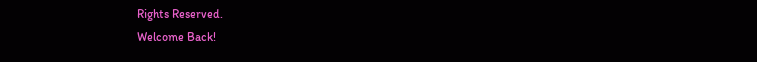Rights Reserved.
Welcome Back!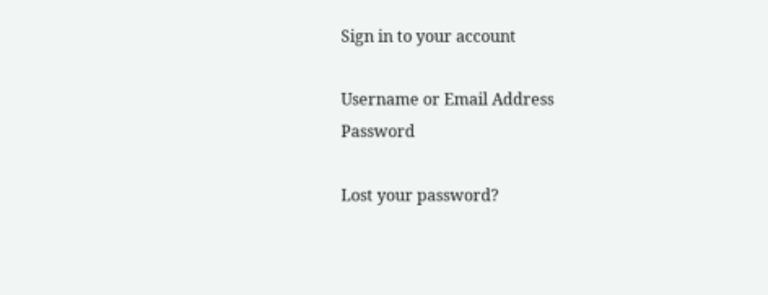Sign in to your account

Username or Email Address
Password

Lost your password?